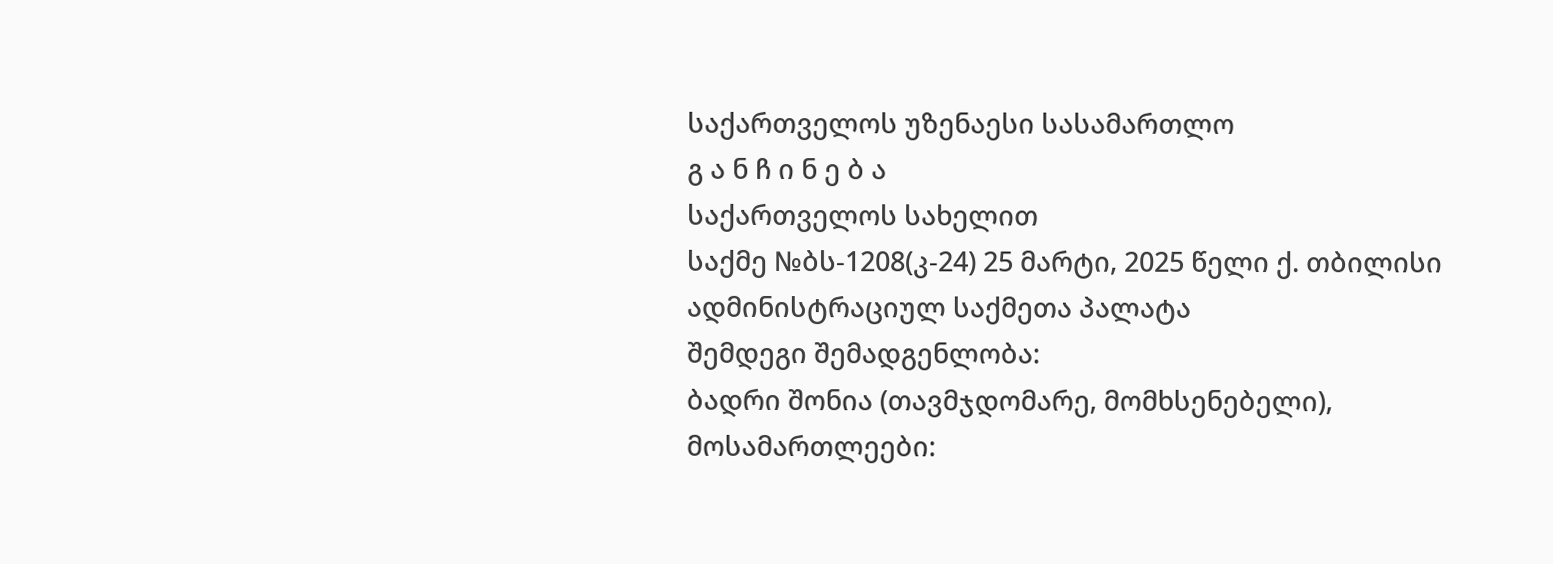საქართველოს უზენაესი სასამართლო
გ ა ნ ჩ ი ნ ე ბ ა
საქართველოს სახელით
საქმე №ბს-1208(კ-24) 25 მარტი, 2025 წელი ქ. თბილისი
ადმინისტრაციულ საქმეთა პალატა
შემდეგი შემადგენლობა:
ბადრი შონია (თავმჯდომარე, მომხსენებელი),
მოსამართლეები: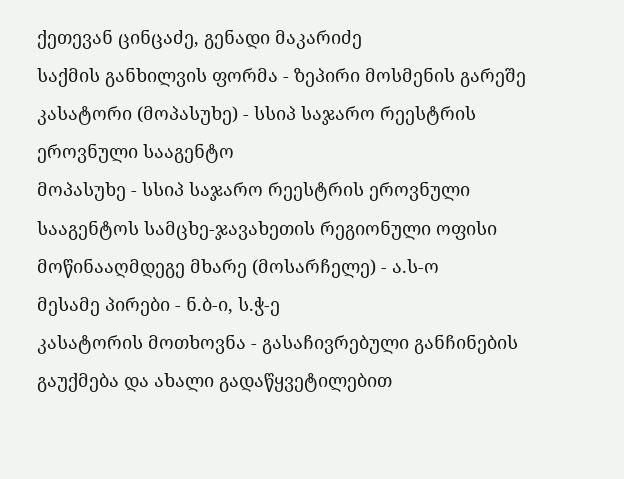ქეთევან ცინცაძე, გენადი მაკარიძე
საქმის განხილვის ფორმა - ზეპირი მოსმენის გარეშე
კასატორი (მოპასუხე) - სსიპ საჯარო რეესტრის ეროვნული სააგენტო
მოპასუხე - სსიპ საჯარო რეესტრის ეროვნული სააგენტოს სამცხე-ჯავახეთის რეგიონული ოფისი
მოწინააღმდეგე მხარე (მოსარჩელე) - ა.ს-ო
მესამე პირები - ნ.ბ-ი, ს.ჭ-ე
კასატორის მოთხოვნა - გასაჩივრებული განჩინების გაუქმება და ახალი გადაწყვეტილებით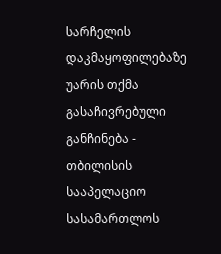სარჩელის დაკმაყოფილებაზე უარის თქმა
გასაჩივრებული განჩინება - თბილისის სააპელაციო სასამართლოს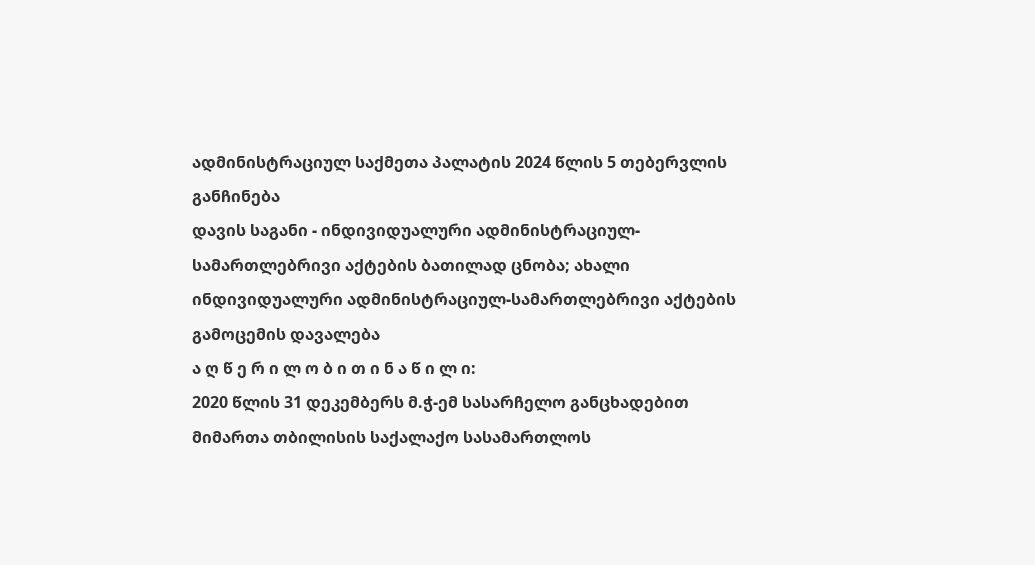ადმინისტრაციულ საქმეთა პალატის 2024 წლის 5 თებერვლის განჩინება
დავის საგანი - ინდივიდუალური ადმინისტრაციულ-სამართლებრივი აქტების ბათილად ცნობა; ახალი ინდივიდუალური ადმინისტრაციულ-სამართლებრივი აქტების გამოცემის დავალება
ა ღ წ ე რ ი ლ ო ბ ი თ ი ნ ა წ ი ლ ი:
2020 წლის 31 დეკემბერს მ.ჭ-ემ სასარჩელო განცხადებით მიმართა თბილისის საქალაქო სასამართლოს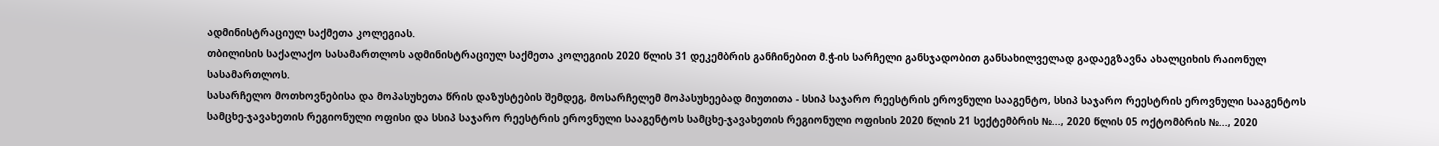ადმინისტრაციულ საქმეთა კოლეგიას.
თბილისის საქალაქო სასამართლოს ადმინისტრაციულ საქმეთა კოლეგიის 2020 წლის 31 დეკემბრის განჩინებით მ.ჭ-ის სარჩელი განსჯადობით განსახილველად გადაეგზავნა ახალციხის რაიონულ სასამართლოს.
სასარჩელო მოთხოვნებისა და მოპასუხეთა წრის დაზუსტების შემდეგ, მოსარჩელემ მოპასუხეებად მიუთითა - სსიპ საჯარო რეესტრის ეროვნული სააგენტო, სსიპ საჯარო რეესტრის ეროვნული სააგენტოს სამცხე-ჯავახეთის რეგიონული ოფისი და სსიპ საჯარო რეესტრის ეროვნული სააგენტოს სამცხე-ჯავახეთის რეგიონული ოფისის 2020 წლის 21 სექტემბრის №..., 2020 წლის 05 ოქტომბრის №..., 2020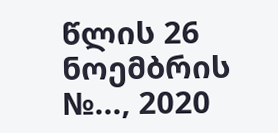წლის 26 ნოემბრის №..., 2020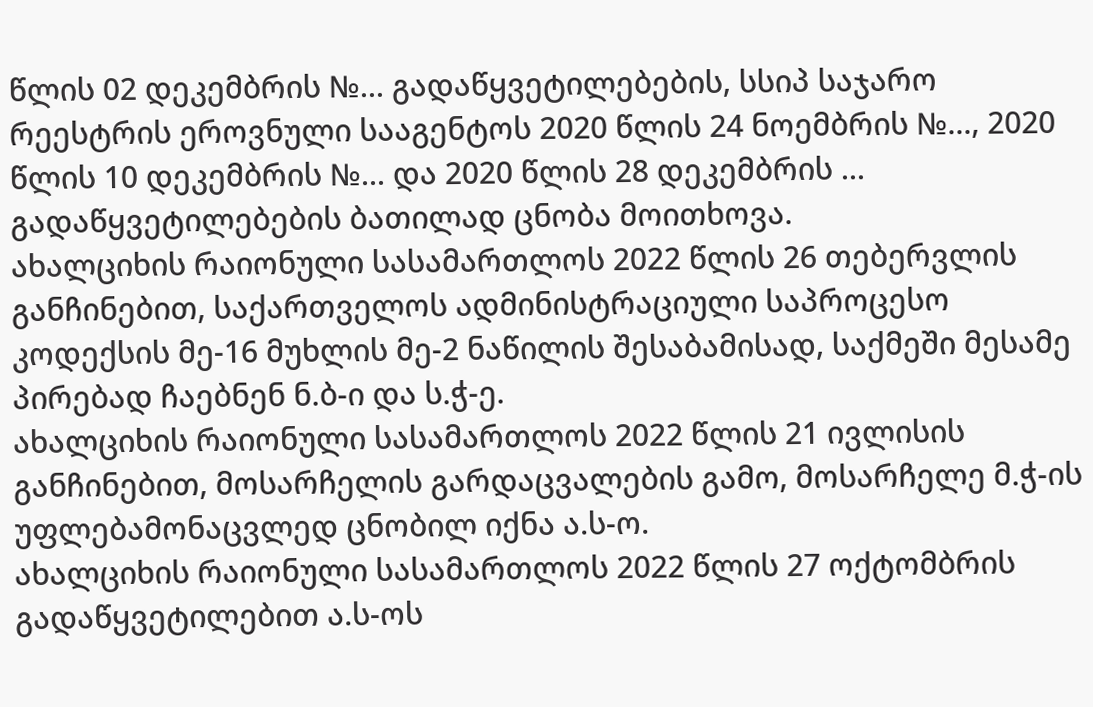წლის 02 დეკემბრის №... გადაწყვეტილებების, სსიპ საჯარო რეესტრის ეროვნული სააგენტოს 2020 წლის 24 ნოემბრის №..., 2020 წლის 10 დეკემბრის №... და 2020 წლის 28 დეკემბრის ... გადაწყვეტილებების ბათილად ცნობა მოითხოვა.
ახალციხის რაიონული სასამართლოს 2022 წლის 26 თებერვლის განჩინებით, საქართველოს ადმინისტრაციული საპროცესო კოდექსის მე-16 მუხლის მე-2 ნაწილის შესაბამისად, საქმეში მესამე პირებად ჩაებნენ ნ.ბ-ი და ს.ჭ-ე.
ახალციხის რაიონული სასამართლოს 2022 წლის 21 ივლისის განჩინებით, მოსარჩელის გარდაცვალების გამო, მოსარჩელე მ.ჭ-ის უფლებამონაცვლედ ცნობილ იქნა ა.ს-ო.
ახალციხის რაიონული სასამართლოს 2022 წლის 27 ოქტომბრის გადაწყვეტილებით ა.ს-ოს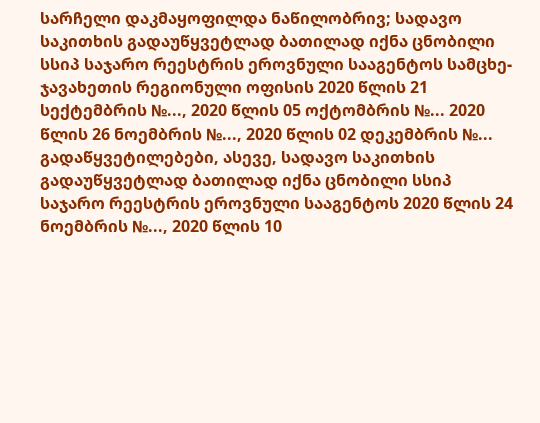სარჩელი დაკმაყოფილდა ნაწილობრივ; სადავო საკითხის გადაუწყვეტლად ბათილად იქნა ცნობილი სსიპ საჯარო რეესტრის ეროვნული სააგენტოს სამცხე-ჯავახეთის რეგიონული ოფისის 2020 წლის 21 სექტემბრის №..., 2020 წლის 05 ოქტომბრის №... 2020 წლის 26 ნოემბრის №..., 2020 წლის 02 დეკემბრის №... გადაწყვეტილებები, ასევე, სადავო საკითხის გადაუწყვეტლად ბათილად იქნა ცნობილი სსიპ საჯარო რეესტრის ეროვნული სააგენტოს 2020 წლის 24 ნოემბრის №..., 2020 წლის 10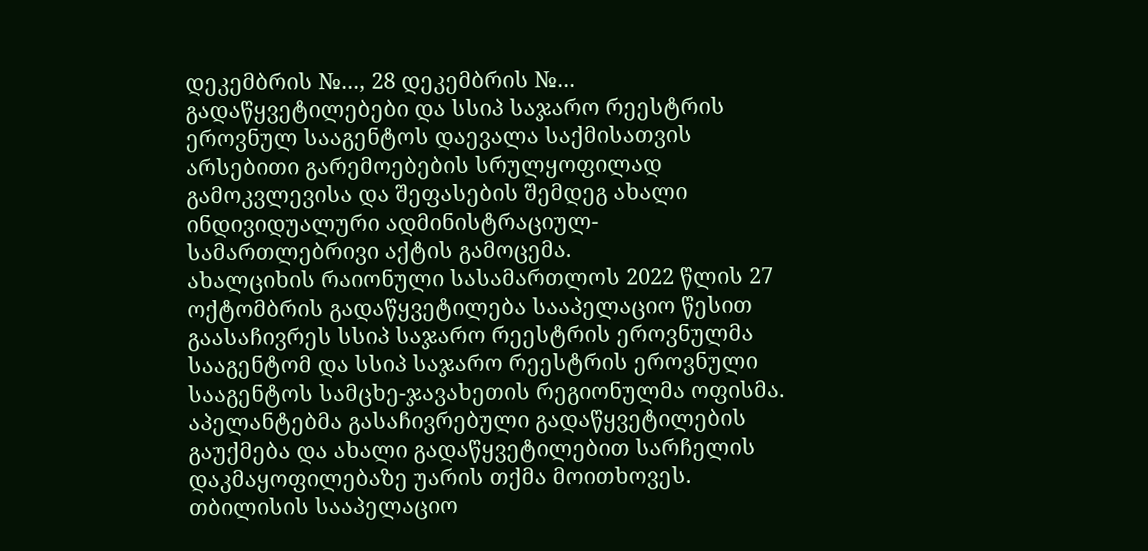დეკემბრის №..., 28 დეკემბრის №... გადაწყვეტილებები და სსიპ საჯარო რეესტრის ეროვნულ სააგენტოს დაევალა საქმისათვის არსებითი გარემოებების სრულყოფილად გამოკვლევისა და შეფასების შემდეგ ახალი ინდივიდუალური ადმინისტრაციულ-სამართლებრივი აქტის გამოცემა.
ახალციხის რაიონული სასამართლოს 2022 წლის 27 ოქტომბრის გადაწყვეტილება სააპელაციო წესით გაასაჩივრეს სსიპ საჯარო რეესტრის ეროვნულმა სააგენტომ და სსიპ საჯარო რეესტრის ეროვნული სააგენტოს სამცხე-ჯავახეთის რეგიონულმა ოფისმა. აპელანტებმა გასაჩივრებული გადაწყვეტილების გაუქმება და ახალი გადაწყვეტილებით სარჩელის დაკმაყოფილებაზე უარის თქმა მოითხოვეს.
თბილისის სააპელაციო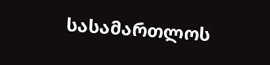სასამართლოს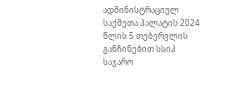ადმინისტრაციულ საქმეთა პალატის 2024 წლის 5 თებერვლის განჩინებით სსიპ საჯარო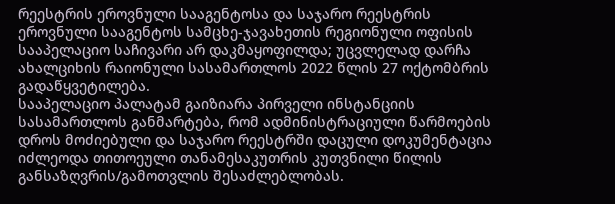რეესტრის ეროვნული სააგენტოსა და საჯარო რეესტრის ეროვნული სააგენტოს სამცხე-ჯავახეთის რეგიონული ოფისის სააპელაციო საჩივარი არ დაკმაყოფილდა; უცვლელად დარჩა ახალციხის რაიონული სასამართლოს 2022 წლის 27 ოქტომბრის გადაწყვეტილება.
სააპელაციო პალატამ გაიზიარა პირველი ინსტანციის სასამართლოს განმარტება, რომ ადმინისტრაციული წარმოების დროს მოძიებული და საჯარო რეესტრში დაცული დოკუმენტაცია იძლეოდა თითოეული თანამესაკუთრის კუთვნილი წილის განსაზღვრის/გამოთვლის შესაძლებლობას.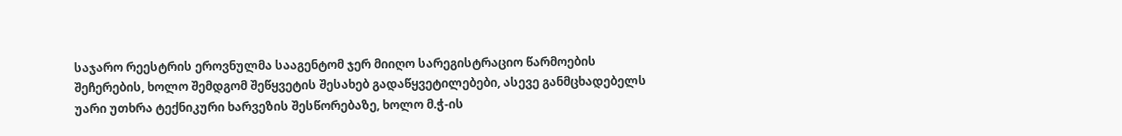საჯარო რეესტრის ეროვნულმა სააგენტომ ჯერ მიიღო სარეგისტრაციო წარმოების შეჩერების, ხოლო შემდგომ შეწყვეტის შესახებ გადაწყვეტილებები, ასევე განმცხადებელს უარი უთხრა ტექნიკური ხარვეზის შესწორებაზე, ხოლო მ.ჭ-ის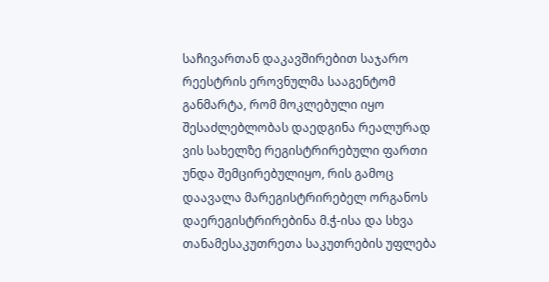საჩივართან დაკავშირებით საჯარო რეესტრის ეროვნულმა სააგენტომ განმარტა, რომ მოკლებული იყო შესაძლებლობას დაედგინა რეალურად ვის სახელზე რეგისტრირებული ფართი უნდა შემცირებულიყო, რის გამოც დაავალა მარეგისტრირებელ ორგანოს დაერეგისტრირებინა მ.ჭ-ისა და სხვა თანამესაკუთრეთა საკუთრების უფლება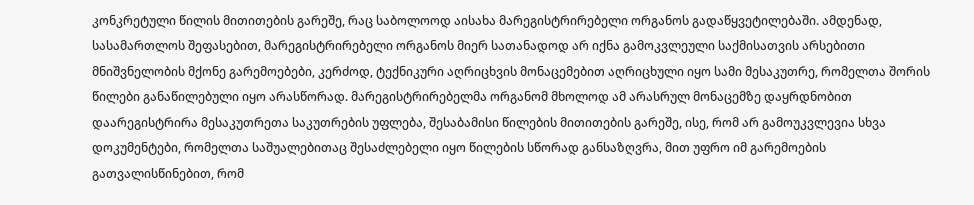კონკრეტული წილის მითითების გარეშე, რაც საბოლოოდ აისახა მარეგისტრირებელი ორგანოს გადაწყვეტილებაში. ამდენად, სასამართლოს შეფასებით, მარეგისტრირებელი ორგანოს მიერ სათანადოდ არ იქნა გამოკვლეული საქმისათვის არსებითი მნიშვნელობის მქონე გარემოებები, კერძოდ, ტექნიკური აღრიცხვის მონაცემებით აღრიცხული იყო სამი მესაკუთრე, რომელთა შორის წილები განაწილებული იყო არასწორად. მარეგისტრირებელმა ორგანომ მხოლოდ ამ არასრულ მონაცემზე დაყრდნობით დაარეგისტრირა მესაკუთრეთა საკუთრების უფლება, შესაბამისი წილების მითითების გარეშე, ისე, რომ არ გამოუკვლევია სხვა დოკუმენტები, რომელთა საშუალებითაც შესაძლებელი იყო წილების სწორად განსაზღვრა, მით უფრო იმ გარემოების გათვალისწინებით, რომ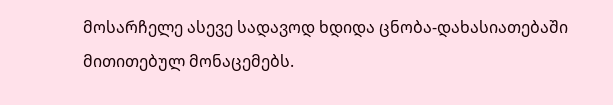მოსარჩელე ასევე სადავოდ ხდიდა ცნობა-დახასიათებაში მითითებულ მონაცემებს.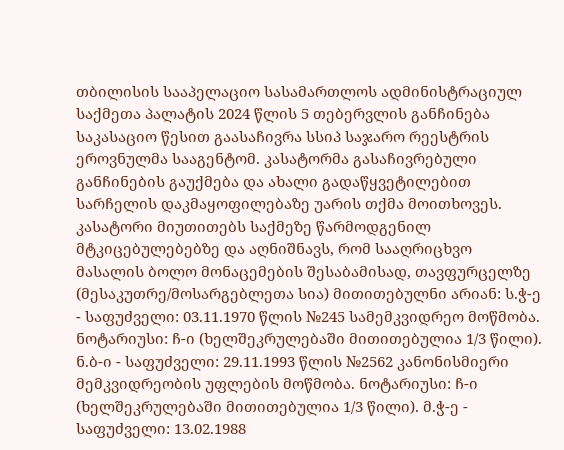თბილისის სააპელაციო სასამართლოს ადმინისტრაციულ საქმეთა პალატის 2024 წლის 5 თებერვლის განჩინება საკასაციო წესით გაასაჩივრა სსიპ საჯარო რეესტრის ეროვნულმა სააგენტომ. კასატორმა გასაჩივრებული განჩინების გაუქმება და ახალი გადაწყვეტილებით სარჩელის დაკმაყოფილებაზე უარის თქმა მოითხოვეს.
კასატორი მიუთითებს საქმეზე წარმოდგენილ მტკიცებულებებზე და აღნიშნავს, რომ სააღრიცხვო მასალის ბოლო მონაცემების შესაბამისად, თავფურცელზე (მესაკუთრე/მოსარგებლეთა სია) მითითებულნი არიან: ს.ჭ-ე - საფუძველი: 03.11.1970 წლის №245 სამემკვიდრეო მოწმობა. ნოტარიუსი: ჩ-ი (ხელშეკრულებაში მითითებულია 1/3 წილი). ნ.ბ-ი - საფუძველი: 29.11.1993 წლის №2562 კანონისმიერი მემკვიდრეობის უფლების მოწმობა. ნოტარიუსი: ჩ-ი (ხელშეკრულებაში მითითებულია 1/3 წილი). მ.ჭ-ე - საფუძველი: 13.02.1988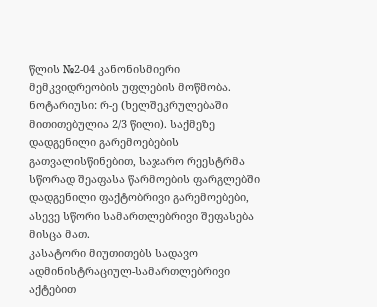წლის №2-04 კანონისმიერი მემკვიდრეობის უფლების მოწმობა. ნოტარიუსი: რ-ე (ხელშეკრულებაში მითითებულია 2/3 წილი). საქმეზე დადგენილი გარემოებების გათვალისწინებით, საჯარო რეესტრმა სწორად შეაფასა წარმოების ფარგლებში დადგენილი ფაქტობრივი გარემოებები, ასევე სწორი სამართლებრივი შეფასება მისცა მათ.
კასატორი მიუთითებს სადავო ადმინისტრაციულ-სამართლებრივი აქტებით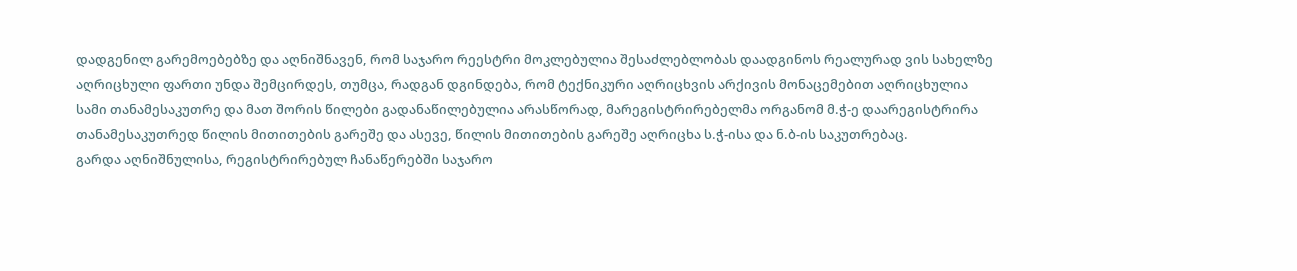დადგენილ გარემოებებზე და აღნიშნავენ, რომ საჯარო რეესტრი მოკლებულია შესაძლებლობას დაადგინოს რეალურად ვის სახელზე აღრიცხული ფართი უნდა შემცირდეს, თუმცა, რადგან დგინდება, რომ ტექნიკური აღრიცხვის არქივის მონაცემებით აღრიცხულია სამი თანამესაკუთრე და მათ შორის წილები გადანაწილებულია არასწორად, მარეგისტრირებელმა ორგანომ მ.ჭ-ე დაარეგისტრირა თანამესაკუთრედ წილის მითითების გარეშე და ასევე, წილის მითითების გარეშე აღრიცხა ს.ჭ-ისა და ნ.ბ-ის საკუთრებაც.
გარდა აღნიშნულისა, რეგისტრირებულ ჩანაწერებში საჯარო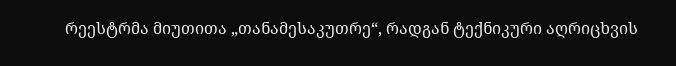რეესტრმა მიუთითა „თანამესაკუთრე“, რადგან ტექნიკური აღრიცხვის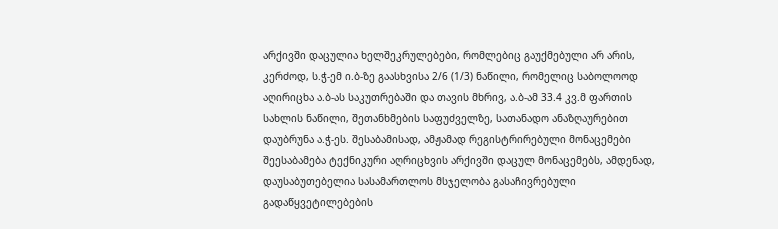არქივში დაცულია ხელშეკრულებები, რომლებიც გაუქმებული არ არის, კერძოდ, ს.ჭ-ემ ი.ბ-ზე გაასხვისა 2/6 (1/3) ნაწილი, რომელიც საბოლოოდ აღირიცხა ა.ბ-ას საკუთრებაში და თავის მხრივ, ა.ბ-ამ 33.4 კვ.მ ფართის სახლის ნაწილი, შეთანხმების საფუძველზე, სათანადო ანაზღაურებით დაუბრუნა ა.ჭ-ეს. შესაბამისად, ამჟამად რეგისტრირებული მონაცემები შეესაბამება ტექნიკური აღრიცხვის არქივში დაცულ მონაცემებს, ამდენად, დაუსაბუთებელია სასამართლოს მსჯელობა გასაჩივრებული გადაწყვეტილებების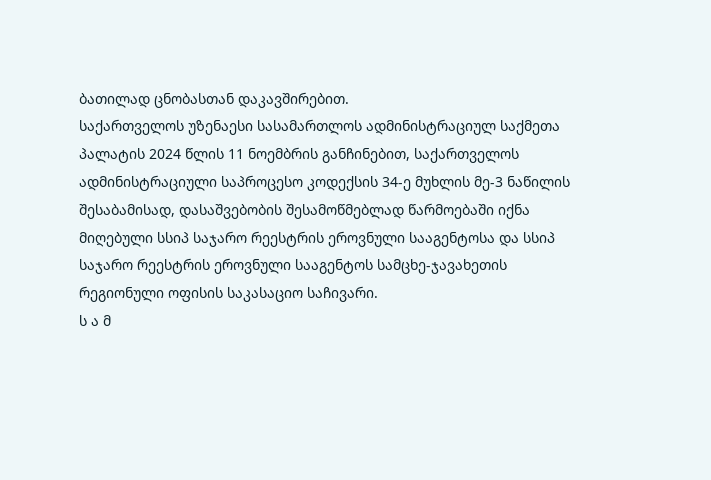ბათილად ცნობასთან დაკავშირებით.
საქართველოს უზენაესი სასამართლოს ადმინისტრაციულ საქმეთა პალატის 2024 წლის 11 ნოემბრის განჩინებით, საქართველოს ადმინისტრაციული საპროცესო კოდექსის 34-ე მუხლის მე-3 ნაწილის შესაბამისად, დასაშვებობის შესამოწმებლად წარმოებაში იქნა მიღებული სსიპ საჯარო რეესტრის ეროვნული სააგენტოსა და სსიპ საჯარო რეესტრის ეროვნული სააგენტოს სამცხე-ჯავახეთის რეგიონული ოფისის საკასაციო საჩივარი.
ს ა მ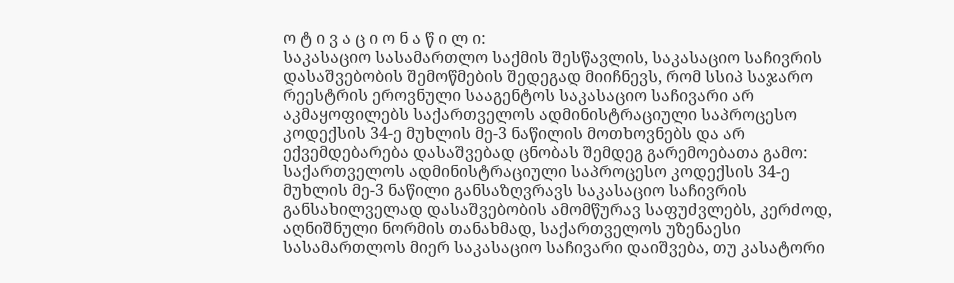ო ტ ი ვ ა ც ი ო ნ ა წ ი ლ ი:
საკასაციო სასამართლო საქმის შესწავლის, საკასაციო საჩივრის დასაშვებობის შემოწმების შედეგად მიიჩნევს, რომ სსიპ საჯარო რეესტრის ეროვნული სააგენტოს საკასაციო საჩივარი არ აკმაყოფილებს საქართველოს ადმინისტრაციული საპროცესო კოდექსის 34-ე მუხლის მე-3 ნაწილის მოთხოვნებს და არ ექვემდებარება დასაშვებად ცნობას შემდეგ გარემოებათა გამო:
საქართველოს ადმინისტრაციული საპროცესო კოდექსის 34-ე მუხლის მე-3 ნაწილი განსაზღვრავს საკასაციო საჩივრის განსახილველად დასაშვებობის ამომწურავ საფუძვლებს, კერძოდ, აღნიშნული ნორმის თანახმად, საქართველოს უზენაესი სასამართლოს მიერ საკასაციო საჩივარი დაიშვება, თუ კასატორი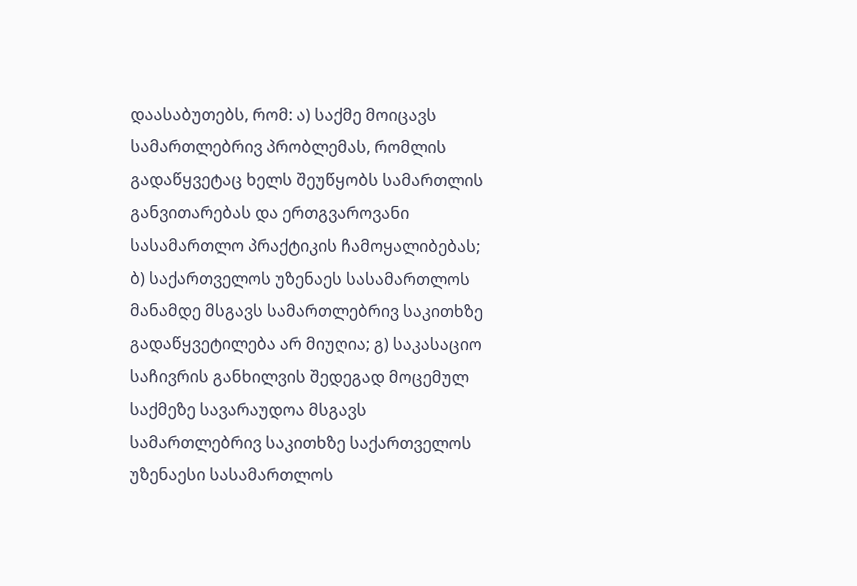დაასაბუთებს, რომ: ა) საქმე მოიცავს სამართლებრივ პრობლემას, რომლის გადაწყვეტაც ხელს შეუწყობს სამართლის განვითარებას და ერთგვაროვანი სასამართლო პრაქტიკის ჩამოყალიბებას; ბ) საქართველოს უზენაეს სასამართლოს მანამდე მსგავს სამართლებრივ საკითხზე გადაწყვეტილება არ მიუღია; გ) საკასაციო საჩივრის განხილვის შედეგად მოცემულ საქმეზე სავარაუდოა მსგავს სამართლებრივ საკითხზე საქართველოს უზენაესი სასამართლოს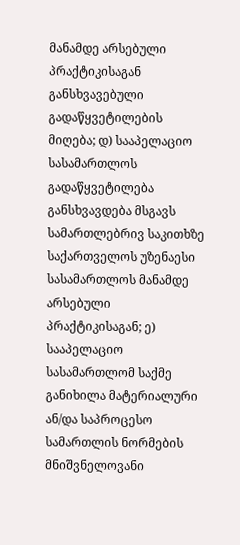მანამდე არსებული პრაქტიკისაგან განსხვავებული გადაწყვეტილების მიღება; დ) სააპელაციო სასამართლოს გადაწყვეტილება განსხვავდება მსგავს სამართლებრივ საკითხზე საქართველოს უზენაესი სასამართლოს მანამდე არსებული პრაქტიკისაგან; ე) სააპელაციო სასამართლომ საქმე განიხილა მატერიალური ან/და საპროცესო სამართლის ნორმების მნიშვნელოვანი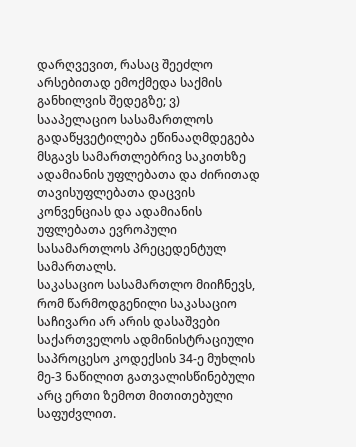დარღვევით, რასაც შეეძლო არსებითად ემოქმედა საქმის განხილვის შედეგზე; ვ) სააპელაციო სასამართლოს გადაწყვეტილება ეწინააღმდეგება მსგავს სამართლებრივ საკითხზე ადამიანის უფლებათა და ძირითად თავისუფლებათა დაცვის კონვენციას და ადამიანის უფლებათა ევროპული სასამართლოს პრეცედენტულ სამართალს.
საკასაციო სასამართლო მიიჩნევს, რომ წარმოდგენილი საკასაციო საჩივარი არ არის დასაშვები საქართველოს ადმინისტრაციული საპროცესო კოდექსის 34-ე მუხლის მე-3 ნაწილით გათვალისწინებული არც ერთი ზემოთ მითითებული საფუძვლით.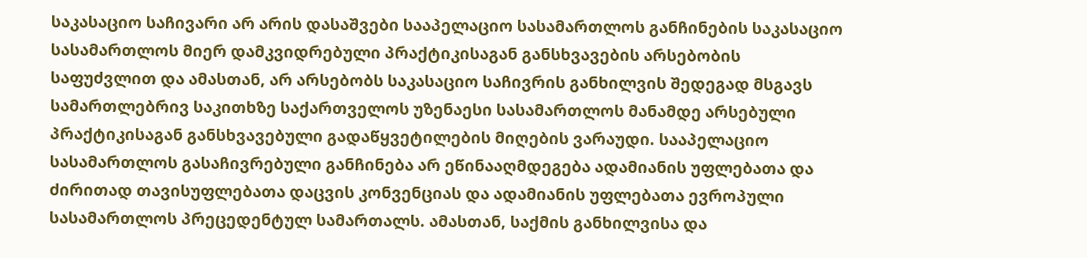საკასაციო საჩივარი არ არის დასაშვები სააპელაციო სასამართლოს განჩინების საკასაციო სასამართლოს მიერ დამკვიდრებული პრაქტიკისაგან განსხვავების არსებობის საფუძვლით და ამასთან, არ არსებობს საკასაციო საჩივრის განხილვის შედეგად მსგავს სამართლებრივ საკითხზე საქართველოს უზენაესი სასამართლოს მანამდე არსებული პრაქტიკისაგან განსხვავებული გადაწყვეტილების მიღების ვარაუდი. სააპელაციო სასამართლოს გასაჩივრებული განჩინება არ ეწინააღმდეგება ადამიანის უფლებათა და ძირითად თავისუფლებათა დაცვის კონვენციას და ადამიანის უფლებათა ევროპული სასამართლოს პრეცედენტულ სამართალს. ამასთან, საქმის განხილვისა და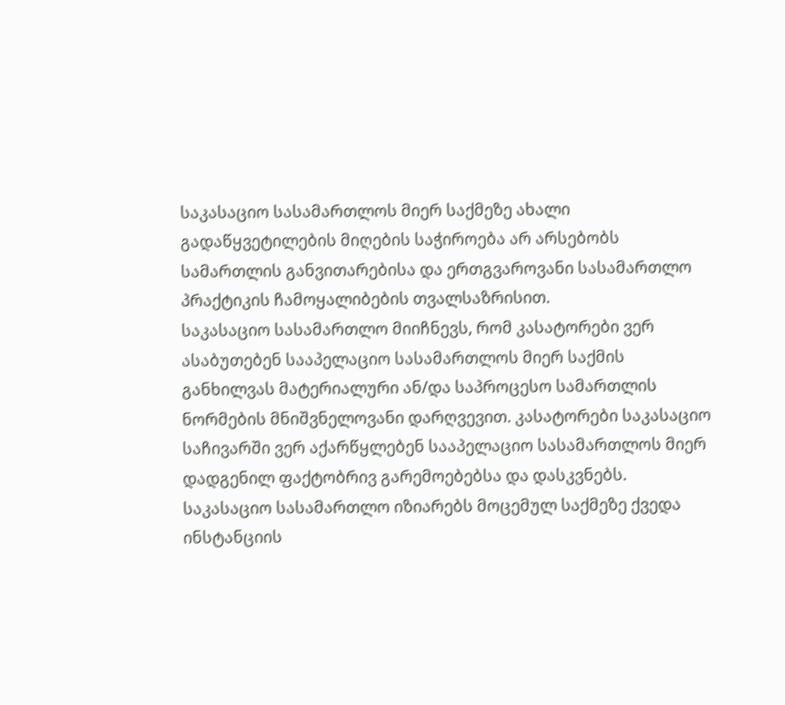საკასაციო სასამართლოს მიერ საქმეზე ახალი გადაწყვეტილების მიღების საჭიროება არ არსებობს სამართლის განვითარებისა და ერთგვაროვანი სასამართლო პრაქტიკის ჩამოყალიბების თვალსაზრისით.
საკასაციო სასამართლო მიიჩნევს, რომ კასატორები ვერ ასაბუთებენ სააპელაციო სასამართლოს მიერ საქმის განხილვას მატერიალური ან/და საპროცესო სამართლის ნორმების მნიშვნელოვანი დარღვევით. კასატორები საკასაციო საჩივარში ვერ აქარწყლებენ სააპელაციო სასამართლოს მიერ დადგენილ ფაქტობრივ გარემოებებსა და დასკვნებს.
საკასაციო სასამართლო იზიარებს მოცემულ საქმეზე ქვედა ინსტანციის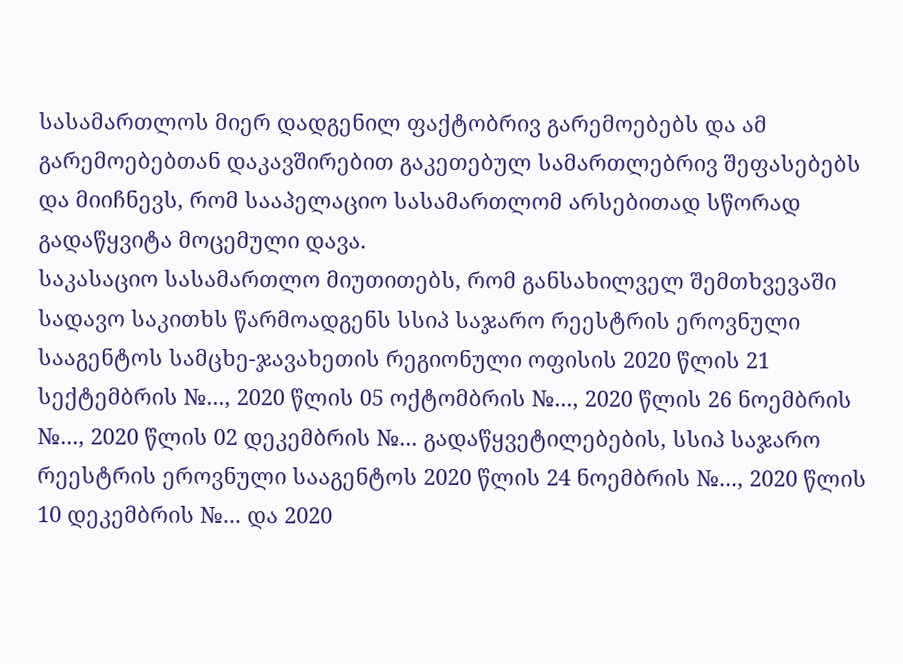სასამართლოს მიერ დადგენილ ფაქტობრივ გარემოებებს და ამ გარემოებებთან დაკავშირებით გაკეთებულ სამართლებრივ შეფასებებს და მიიჩნევს, რომ სააპელაციო სასამართლომ არსებითად სწორად გადაწყვიტა მოცემული დავა.
საკასაციო სასამართლო მიუთითებს, რომ განსახილველ შემთხვევაში სადავო საკითხს წარმოადგენს სსიპ საჯარო რეესტრის ეროვნული სააგენტოს სამცხე-ჯავახეთის რეგიონული ოფისის 2020 წლის 21 სექტემბრის №..., 2020 წლის 05 ოქტომბრის №..., 2020 წლის 26 ნოემბრის №..., 2020 წლის 02 დეკემბრის №... გადაწყვეტილებების, სსიპ საჯარო რეესტრის ეროვნული სააგენტოს 2020 წლის 24 ნოემბრის №..., 2020 წლის 10 დეკემბრის №... და 2020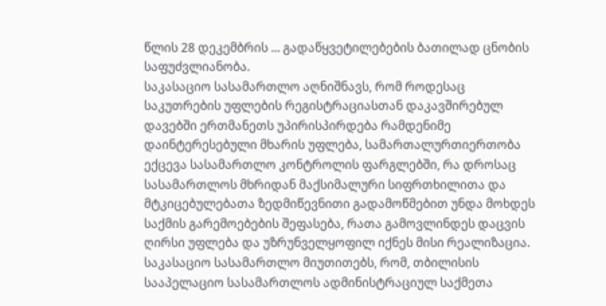წლის 28 დეკემბრის ... გადაწყვეტილებების ბათილად ცნობის საფუძვლიანობა.
საკასაციო სასამართლო აღნიშნავს, რომ როდესაც საკუთრების უფლების რეგისტრაციასთან დაკავშირებულ დავებში ერთმანეთს უპირისპირდება რამდენიმე დაინტერესებული მხარის უფლება, სამართალურთიერთობა ექცევა სასამართლო კონტროლის ფარგლებში, რა დროსაც სასამართლოს მხრიდან მაქსიმალური სიფრთხილითა და მტკიცებულებათა ზედმიწევნითი გადამოწმებით უნდა მოხდეს საქმის გარემოებების შეფასება, რათა გამოვლინდეს დაცვის ღირსი უფლება და უზრუნველყოფილ იქნეს მისი რეალიზაცია.
საკასაციო სასამართლო მიუთითებს, რომ, თბილისის სააპელაციო სასამართლოს ადმინისტრაციულ საქმეთა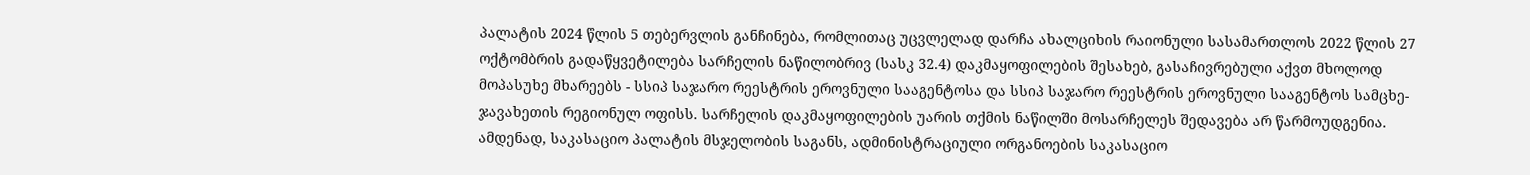პალატის 2024 წლის 5 თებერვლის განჩინება, რომლითაც უცვლელად დარჩა ახალციხის რაიონული სასამართლოს 2022 წლის 27 ოქტომბრის გადაწყვეტილება სარჩელის ნაწილობრივ (სასკ 32.4) დაკმაყოფილების შესახებ, გასაჩივრებული აქვთ მხოლოდ მოპასუხე მხარეებს - სსიპ საჯარო რეესტრის ეროვნული სააგენტოსა და სსიპ საჯარო რეესტრის ეროვნული სააგენტოს სამცხე-ჯავახეთის რეგიონულ ოფისს. სარჩელის დაკმაყოფილების უარის თქმის ნაწილში მოსარჩელეს შედავება არ წარმოუდგენია. ამდენად, საკასაციო პალატის მსჯელობის საგანს, ადმინისტრაციული ორგანოების საკასაციო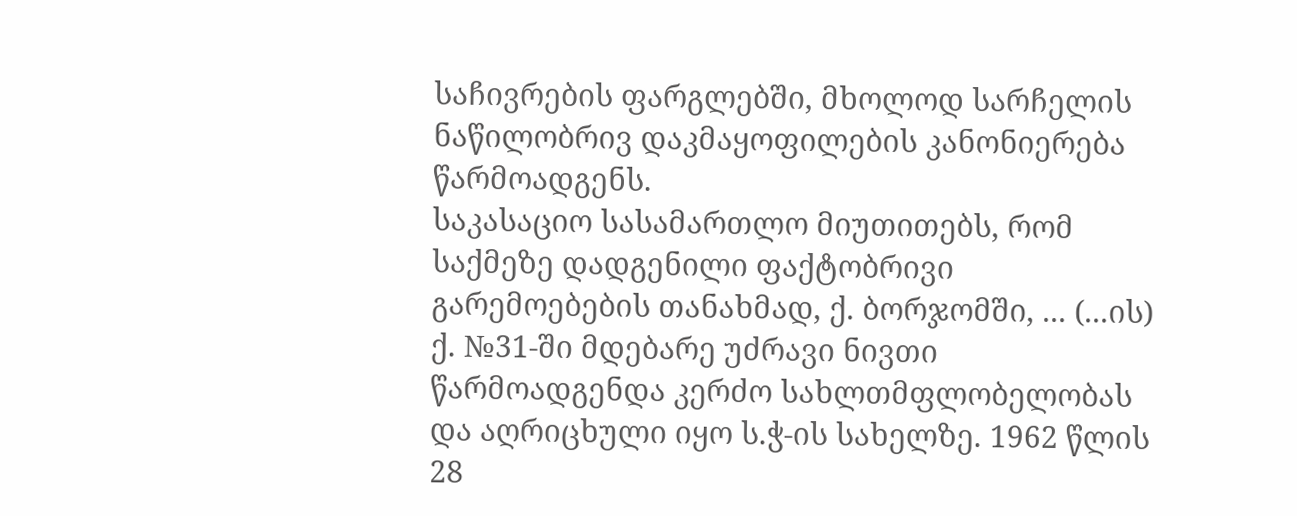საჩივრების ფარგლებში, მხოლოდ სარჩელის ნაწილობრივ დაკმაყოფილების კანონიერება წარმოადგენს.
საკასაციო სასამართლო მიუთითებს, რომ საქმეზე დადგენილი ფაქტობრივი გარემოებების თანახმად, ქ. ბორჯომში, ... (...ის) ქ. №31-ში მდებარე უძრავი ნივთი წარმოადგენდა კერძო სახლთმფლობელობას და აღრიცხული იყო ს.ჭ-ის სახელზე. 1962 წლის 28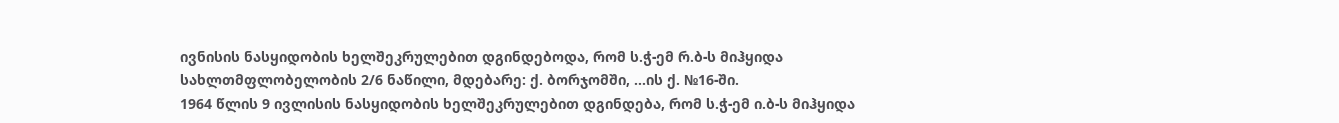ივნისის ნასყიდობის ხელშეკრულებით დგინდებოდა, რომ ს.ჭ-ემ რ.ბ-ს მიჰყიდა სახლთმფლობელობის 2/6 ნაწილი, მდებარე: ქ. ბორჯომში, ...ის ქ. №16-ში.
1964 წლის 9 ივლისის ნასყიდობის ხელშეკრულებით დგინდება, რომ ს.ჭ-ემ ი.ბ-ს მიჰყიდა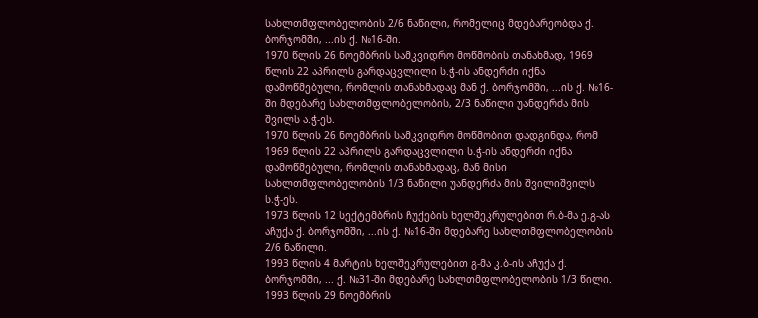სახლთმფლობელობის 2/6 ნაწილი, რომელიც მდებარეობდა ქ. ბორჯომში, ...ის ქ. №16-ში.
1970 წლის 26 ნოემბრის სამკვიდრო მოწმობის თანახმად, 1969 წლის 22 აპრილს გარდაცვლილი ს.ჭ-ის ანდერძი იქნა დამოწმებული, რომლის თანახმადაც მან ქ. ბორჯომში, ...ის ქ. №16-ში მდებარე სახლთმფლობელობის, 2/3 ნაწილი უანდერძა მის შვილს ა.ჭ-ეს.
1970 წლის 26 ნოემბრის სამკვიდრო მოწმობით დადგინდა, რომ 1969 წლის 22 აპრილს გარდაცვლილი ს.ჭ-ის ანდერძი იქნა დამოწმებული, რომლის თანახმადაც, მან მისი სახლთმფლობელობის 1/3 ნაწილი უანდერძა მის შვილიშვილს ს.ჭ-ეს.
1973 წლის 12 სექტემბრის ჩუქების ხელშეკრულებით რ.ბ-მა ე.გ-ას აჩუქა ქ. ბორჯომში, ...ის ქ. №16-ში მდებარე სახლთმფლობელობის 2/6 ნაწილი.
1993 წლის 4 მარტის ხელშეკრულებით გ-მა კ.ბ-ის აჩუქა ქ. ბორჯომში, ... ქ. №31-ში მდებარე სახლთმფლობელობის 1/3 წილი.
1993 წლის 29 ნოემბრის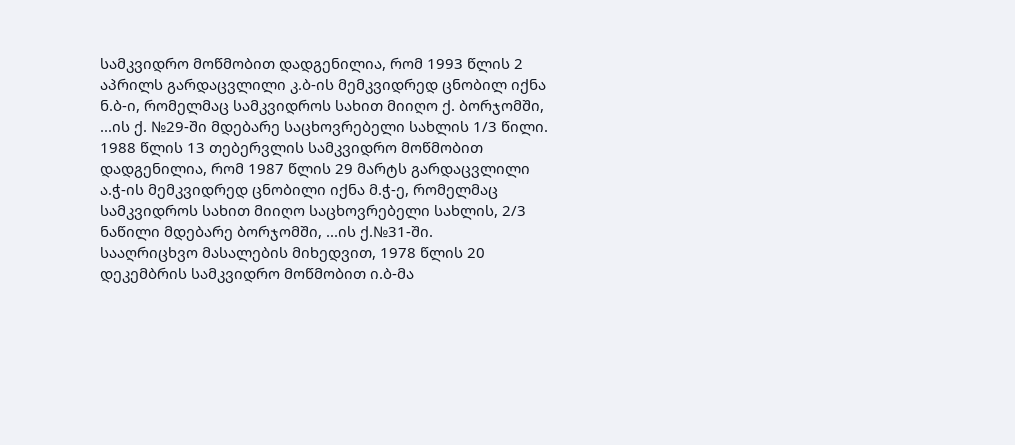სამკვიდრო მოწმობით დადგენილია, რომ 1993 წლის 2 აპრილს გარდაცვლილი კ.ბ-ის მემკვიდრედ ცნობილ იქნა ნ.ბ-ი, რომელმაც სამკვიდროს სახით მიიღო ქ. ბორჯომში, ...ის ქ. №29-ში მდებარე საცხოვრებელი სახლის 1/3 წილი.
1988 წლის 13 თებერვლის სამკვიდრო მოწმობით დადგენილია, რომ 1987 წლის 29 მარტს გარდაცვლილი ა.ჭ-ის მემკვიდრედ ცნობილი იქნა მ.ჭ-ე, რომელმაც სამკვიდროს სახით მიიღო საცხოვრებელი სახლის, 2/3 ნაწილი მდებარე ბორჯომში, ...ის ქ.№31-ში.
სააღრიცხვო მასალების მიხედვით, 1978 წლის 20 დეკემბრის სამკვიდრო მოწმობით ი.ბ-მა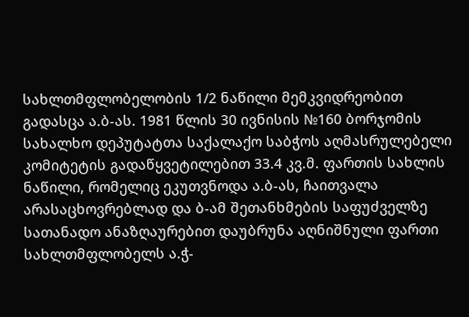სახლთმფლობელობის 1/2 ნაწილი მემკვიდრეობით გადასცა ა.ბ-ას. 1981 წლის 30 ივნისის №160 ბორჯომის სახალხო დეპუტატთა საქალაქო საბჭოს აღმასრულებელი კომიტეტის გადაწყვეტილებით 33.4 კვ.მ. ფართის სახლის ნაწილი, რომელიც ეკუთვნოდა ა.ბ-ას, ჩაითვალა არასაცხოვრებლად და ბ-ამ შეთანხმების საფუძველზე სათანადო ანაზღაურებით დაუბრუნა აღნიშნული ფართი სახლთმფლობელს ა.ჭ-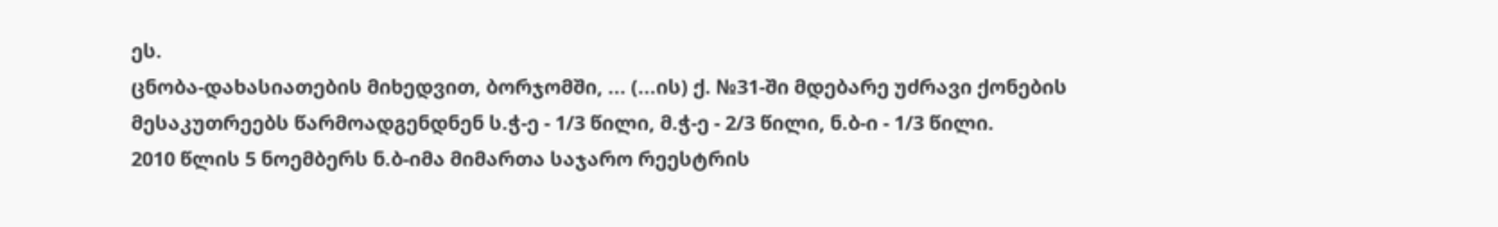ეს.
ცნობა-დახასიათების მიხედვით, ბორჯომში, ... (...ის) ქ. №31-ში მდებარე უძრავი ქონების მესაკუთრეებს წარმოადგენდნენ ს.ჭ-ე - 1/3 წილი, მ.ჭ-ე - 2/3 წილი, ნ.ბ-ი - 1/3 წილი.
2010 წლის 5 ნოემბერს ნ.ბ-იმა მიმართა საჯარო რეესტრის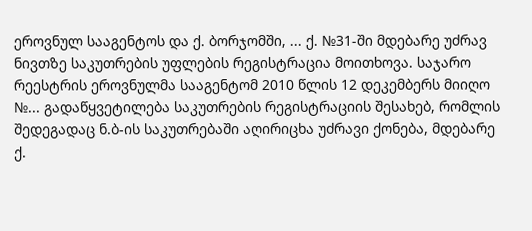ეროვნულ სააგენტოს და ქ. ბორჯომში, ... ქ. №31-ში მდებარე უძრავ ნივთზე საკუთრების უფლების რეგისტრაცია მოითხოვა. საჯარო რეესტრის ეროვნულმა სააგენტომ 2010 წლის 12 დეკემბერს მიიღო №... გადაწყვეტილება საკუთრების რეგისტრაციის შესახებ, რომლის შედეგადაც ნ.ბ-ის საკუთრებაში აღირიცხა უძრავი ქონება, მდებარე ქ.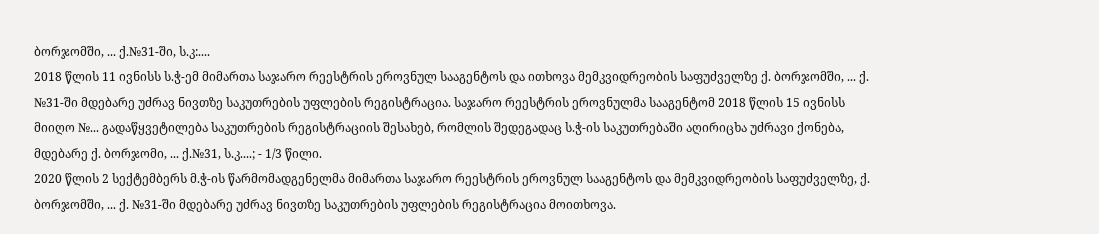ბორჯომში, ... ქ.№31-ში, ს.კ:....
2018 წლის 11 ივნისს ს.ჭ-ემ მიმართა საჯარო რეესტრის ეროვნულ სააგენტოს და ითხოვა მემკვიდრეობის საფუძველზე ქ. ბორჯომში, ... ქ. №31-ში მდებარე უძრავ ნივთზე საკუთრების უფლების რეგისტრაცია. საჯარო რეესტრის ეროვნულმა სააგენტომ 2018 წლის 15 ივნისს მიიღო №... გადაწყვეტილება საკუთრების რეგისტრაციის შესახებ, რომლის შედეგადაც ს.ჭ-ის საკუთრებაში აღირიცხა უძრავი ქონება, მდებარე ქ. ბორჯომი, ... ქ.№31, ს.კ....; - 1/3 წილი.
2020 წლის 2 სექტემბერს მ.ჭ-ის წარმომადგენელმა მიმართა საჯარო რეესტრის ეროვნულ სააგენტოს და მემკვიდრეობის საფუძველზე, ქ. ბორჯომში, ... ქ. №31-ში მდებარე უძრავ ნივთზე საკუთრების უფლების რეგისტრაცია მოითხოვა.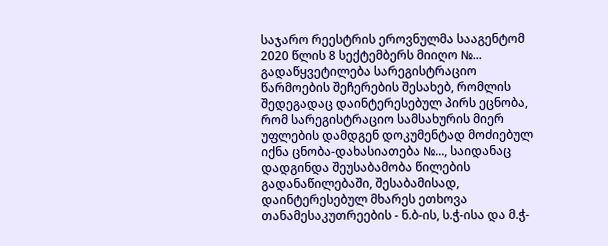საჯარო რეესტრის ეროვნულმა სააგენტომ 2020 წლის 8 სექტემბერს მიიღო №... გადაწყვეტილება სარეგისტრაციო წარმოების შეჩერების შესახებ, რომლის შედეგადაც დაინტერესებულ პირს ეცნობა, რომ სარეგისტრაციო სამსახურის მიერ უფლების დამდგენ დოკუმენტად მოძიებულ იქნა ცნობა-დახასიათება №..., საიდანაც დადგინდა შეუსაბამობა წილების გადანაწილებაში, შესაბამისად, დაინტერესებულ მხარეს ეთხოვა თანამესაკუთრეების - ნ.ბ-ის, ს.ჭ-ისა და მ.ჭ-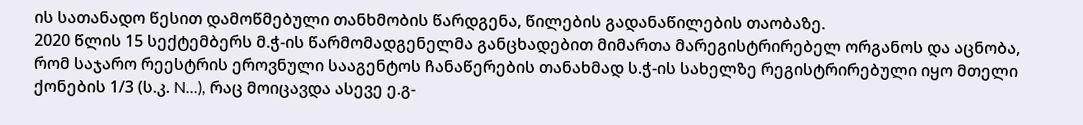ის სათანადო წესით დამოწმებული თანხმობის წარდგენა, წილების გადანაწილების თაობაზე.
2020 წლის 15 სექტემბერს მ.ჭ-ის წარმომადგენელმა განცხადებით მიმართა მარეგისტრირებელ ორგანოს და აცნობა, რომ საჯარო რეესტრის ეროვნული სააგენტოს ჩანაწერების თანახმად ს.ჭ-ის სახელზე რეგისტრირებული იყო მთელი ქონების 1/3 (ს.კ. N...), რაც მოიცავდა ასევე ე.გ-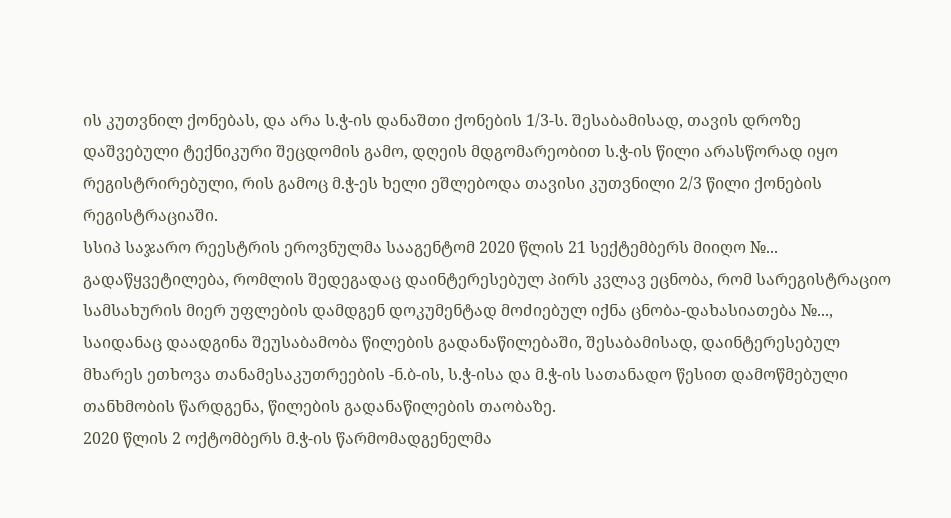ის კუთვნილ ქონებას, და არა ს.ჭ-ის დანაშთი ქონების 1/3-ს. შესაბამისად, თავის დროზე დაშვებული ტექნიკური შეცდომის გამო, დღეის მდგომარეობით ს.ჭ-ის წილი არასწორად იყო რეგისტრირებული, რის გამოც მ.ჭ-ეს ხელი ეშლებოდა თავისი კუთვნილი 2/3 წილი ქონების რეგისტრაციაში.
სსიპ საჯარო რეესტრის ეროვნულმა სააგენტომ 2020 წლის 21 სექტემბერს მიიღო №... გადაწყვეტილება, რომლის შედეგადაც დაინტერესებულ პირს კვლავ ეცნობა, რომ სარეგისტრაციო სამსახურის მიერ უფლების დამდგენ დოკუმენტად მოძიებულ იქნა ცნობა-დახასიათება №..., საიდანაც დაადგინა შეუსაბამობა წილების გადანაწილებაში, შესაბამისად, დაინტერესებულ მხარეს ეთხოვა თანამესაკუთრეების -ნ.ბ-ის, ს.ჭ-ისა და მ.ჭ-ის სათანადო წესით დამოწმებული თანხმობის წარდგენა, წილების გადანაწილების თაობაზე.
2020 წლის 2 ოქტომბერს მ.ჭ-ის წარმომადგენელმა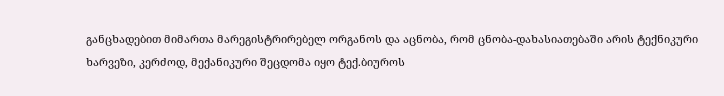განცხადებით მიმართა მარეგისტრირებელ ორგანოს და აცნობა, რომ ცნობა-დახასიათებაში არის ტექნიკური ხარვეზი, კერძოდ, მექანიკური შეცდომა იყო ტექ.ბიუროს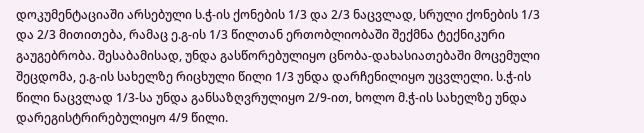დოკუმენტაციაში არსებული ს.ჭ-ის ქონების 1/3 და 2/3 ნაცვლად, სრული ქონების 1/3 და 2/3 მითითება, რამაც ე.გ-ის 1/3 წილთან ერთობლიობაში შექმნა ტექნიკური გაუგებრობა. შესაბამისად, უნდა გასწორებულიყო ცნობა-დახასიათებაში მოცემული შეცდომა, ე.გ-ის სახელზე რიცხული წილი 1/3 უნდა დარჩენილიყო უცვლელი. ს.ჭ-ის წილი ნაცვლად 1/3-სა უნდა განსაზღვრულიყო 2/9-ით, ხოლო მ.ჭ-ის სახელზე უნდა დარეგისტრირებულიყო 4/9 წილი.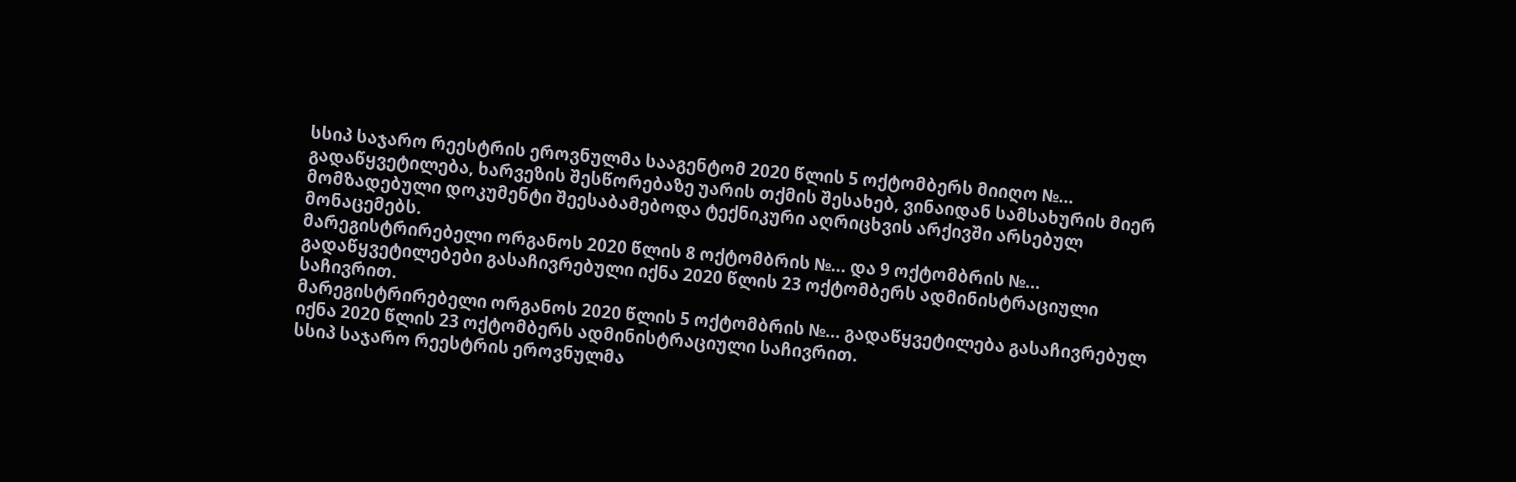სსიპ საჯარო რეესტრის ეროვნულმა სააგენტომ 2020 წლის 5 ოქტომბერს მიიღო №... გადაწყვეტილება, ხარვეზის შესწორებაზე უარის თქმის შესახებ, ვინაიდან სამსახურის მიერ მომზადებული დოკუმენტი შეესაბამებოდა ტექნიკური აღრიცხვის არქივში არსებულ მონაცემებს.
მარეგისტრირებელი ორგანოს 2020 წლის 8 ოქტომბრის №... და 9 ოქტომბრის №... გადაწყვეტილებები გასაჩივრებული იქნა 2020 წლის 23 ოქტომბერს ადმინისტრაციული საჩივრით.
მარეგისტრირებელი ორგანოს 2020 წლის 5 ოქტომბრის №... გადაწყვეტილება გასაჩივრებულ იქნა 2020 წლის 23 ოქტომბერს ადმინისტრაციული საჩივრით.
სსიპ საჯარო რეესტრის ეროვნულმა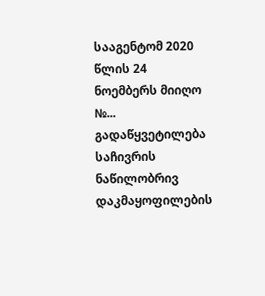სააგენტომ 2020 წლის 24 ნოემბერს მიიღო №... გადაწყვეტილება საჩივრის ნაწილობრივ დაკმაყოფილების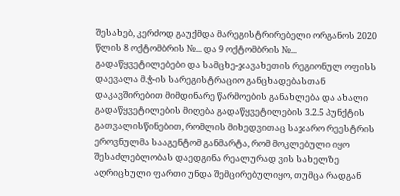შესახებ, კერძოდ გაუქმდა მარეგისტრირებელი ორგანოს 2020 წლის 8 ოქტომბრის №... და 9 ოქტომბრის №... გადაწყვეტილებები და სამცხე-ჯავახეთის რეგიონულ ოფისს დაევალა მ.ჭ-ის სარეგისტრაციო განცხადებასთან დაკავშირებით მიმდინარე წარმოების განახლება და ახალი გადაწყვეტილების მიღება გადაწყვეტილების 3.2.5 პუნქტის გათვალისწინებით, რომლის მიხედვითაც საჯარო რეესტრის ეროვნულმა სააგენტომ განმარტა, რომ მოკლებული იყო შესაძლებლობას დაედგინა რეალურად ვის სახელზე აღრიცხული ფართი უნდა შემცირებულიყო, თუმცა რადგან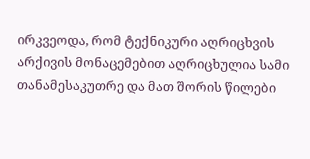ირკვეოდა, რომ ტექნიკური აღრიცხვის არქივის მონაცემებით აღრიცხულია სამი თანამესაკუთრე და მათ შორის წილები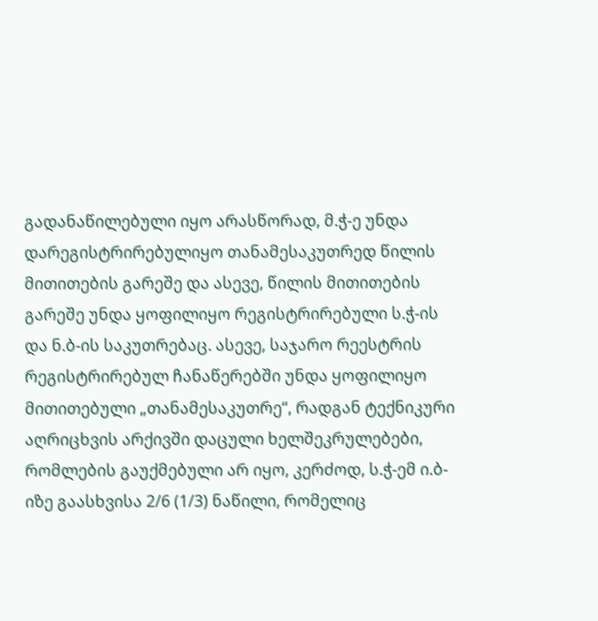გადანაწილებული იყო არასწორად, მ.ჭ-ე უნდა დარეგისტრირებულიყო თანამესაკუთრედ წილის მითითების გარეშე და ასევე, წილის მითითების გარეშე უნდა ყოფილიყო რეგისტრირებული ს.ჭ-ის და ნ.ბ-ის საკუთრებაც. ასევე, საჯარო რეესტრის რეგისტრირებულ ჩანაწერებში უნდა ყოფილიყო მითითებული „თანამესაკუთრე“, რადგან ტექნიკური აღრიცხვის არქივში დაცული ხელშეკრულებები, რომლების გაუქმებული არ იყო, კერძოდ, ს.ჭ-ემ ი.ბ-იზე გაასხვისა 2/6 (1/3) ნაწილი, რომელიც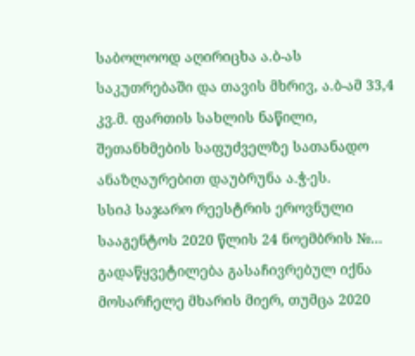საბოლოოდ აღირიცხა ა.ბ-ას საკუთრებაში და თავის მხრივ, ა.ბ-ამ 33,4 კვ.მ. ფართის სახლის ნაწილი, შეთანხმების საფუძველზე სათანადო ანაზღაურებით დაუბრუნა ა.ჭ-ეს.
სსიპ საჯარო რეესტრის ეროვნული სააგენტოს 2020 წლის 24 ნოემბრის №... გადაწყვეტილება გასაჩივრებულ იქნა მოსარჩელე მხარის მიერ, თუმცა 2020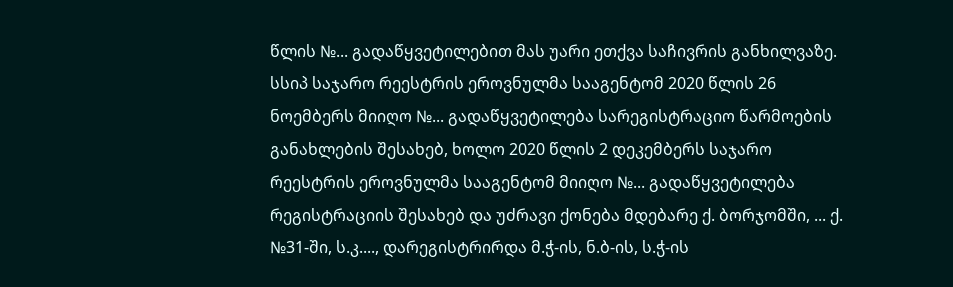წლის №... გადაწყვეტილებით მას უარი ეთქვა საჩივრის განხილვაზე. სსიპ საჯარო რეესტრის ეროვნულმა სააგენტომ 2020 წლის 26 ნოემბერს მიიღო №... გადაწყვეტილება სარეგისტრაციო წარმოების განახლების შესახებ, ხოლო 2020 წლის 2 დეკემბერს საჯარო რეესტრის ეროვნულმა სააგენტომ მიიღო №... გადაწყვეტილება რეგისტრაციის შესახებ და უძრავი ქონება მდებარე ქ. ბორჯომში, ... ქ. №31-ში, ს.კ...., დარეგისტრირდა მ.ჭ-ის, ნ.ბ-ის, ს.ჭ-ის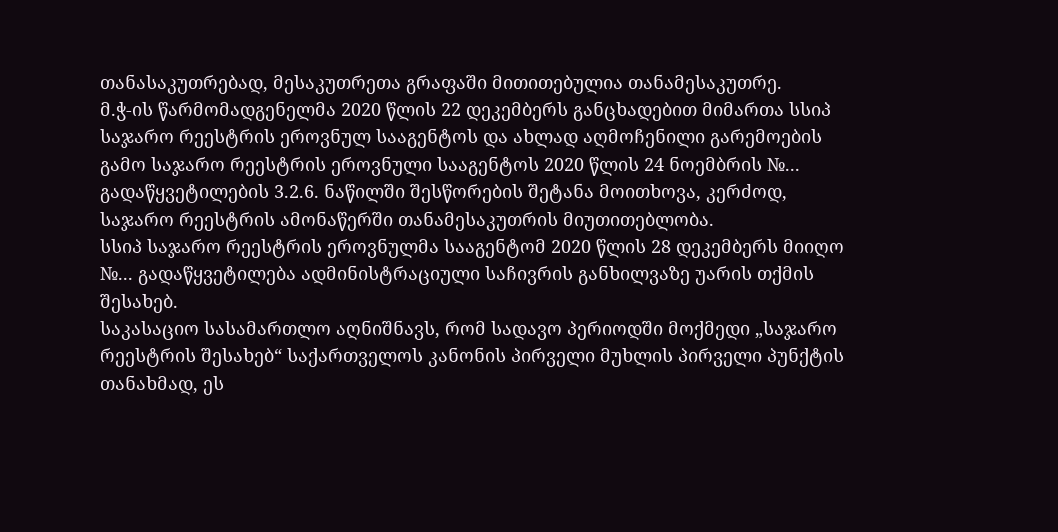თანასაკუთრებად, მესაკუთრეთა გრაფაში მითითებულია თანამესაკუთრე.
მ.ჭ-ის წარმომადგენელმა 2020 წლის 22 დეკემბერს განცხადებით მიმართა სსიპ საჯარო რეესტრის ეროვნულ სააგენტოს და ახლად აღმოჩენილი გარემოების გამო საჯარო რეესტრის ეროვნული სააგენტოს 2020 წლის 24 ნოემბრის №... გადაწყვეტილების 3.2.6. ნაწილში შესწორების შეტანა მოითხოვა, კერძოდ, საჯარო რეესტრის ამონაწერში თანამესაკუთრის მიუთითებლობა.
სსიპ საჯარო რეესტრის ეროვნულმა სააგენტომ 2020 წლის 28 დეკემბერს მიიღო №... გადაწყვეტილება ადმინისტრაციული საჩივრის განხილვაზე უარის თქმის შესახებ.
საკასაციო სასამართლო აღნიშნავს, რომ სადავო პერიოდში მოქმედი „საჯარო რეესტრის შესახებ“ საქართველოს კანონის პირველი მუხლის პირველი პუნქტის თანახმად, ეს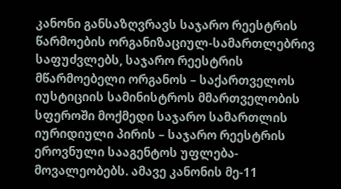კანონი განსაზღვრავს საჯარო რეესტრის წარმოების ორგანიზაციულ-სამართლებრივ საფუძვლებს, საჯარო რეესტრის მწარმოებელი ორგანოს – საქართველოს იუსტიციის სამინისტროს მმართველობის სფეროში მოქმედი საჯარო სამართლის იურიდიული პირის – საჯარო რეესტრის ეროვნული სააგენტოს უფლება-მოვალეობებს. ამავე კანონის მე-11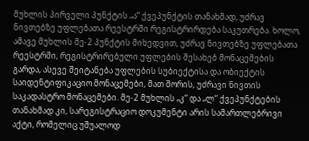მუხლის პირველი პუნქტის „ა“ ქვეპუნქტის თანახმად, უძრავ ნივთებზე უფლებათა რეესტრში რეგისტრირდება საკუთრება. ხოლო, ამავე მუხლის მე-2 პუნქტის მიხედვით, უძრავ ნივთებზე უფლებათა რეესტრში, რეგისტრირებული უფლების შესახებ მონაცემების გარდა, ასევე შეიტანება უფლების სუბიექტისა და ობიექტის საიდენტიფიკაციო მონაცემები, მათ შორის, უძრავი ნივთის საკადასტრო მონაცემები. მე-2 მუხლის „კ“ და „ლ“ ქვეპუნქტების თანახმად კი, სარეგისტრაციო დოკუმენტი არის სამართლებრივი აქტი, რომელიც უშუალოდ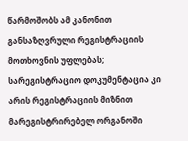წარმოშობს ამ კანონით განსაზღვრული რეგისტრაციის მოთხოვნის უფლებას; სარეგისტრაციო დოკუმენტაცია კი არის რეგისტრაციის მიზნით მარეგისტრირებელ ორგანოში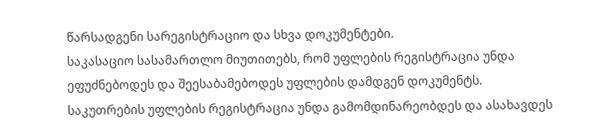წარსადგენი სარეგისტრაციო და სხვა დოკუმენტები.
საკასაციო სასამართლო მიუთითებს, რომ უფლების რეგისტრაცია უნდა ეფუძნებოდეს და შეესაბამებოდეს უფლების დამდგენ დოკუმენტს. საკუთრების უფლების რეგისტრაცია უნდა გამომდინარეობდეს და ასახავდეს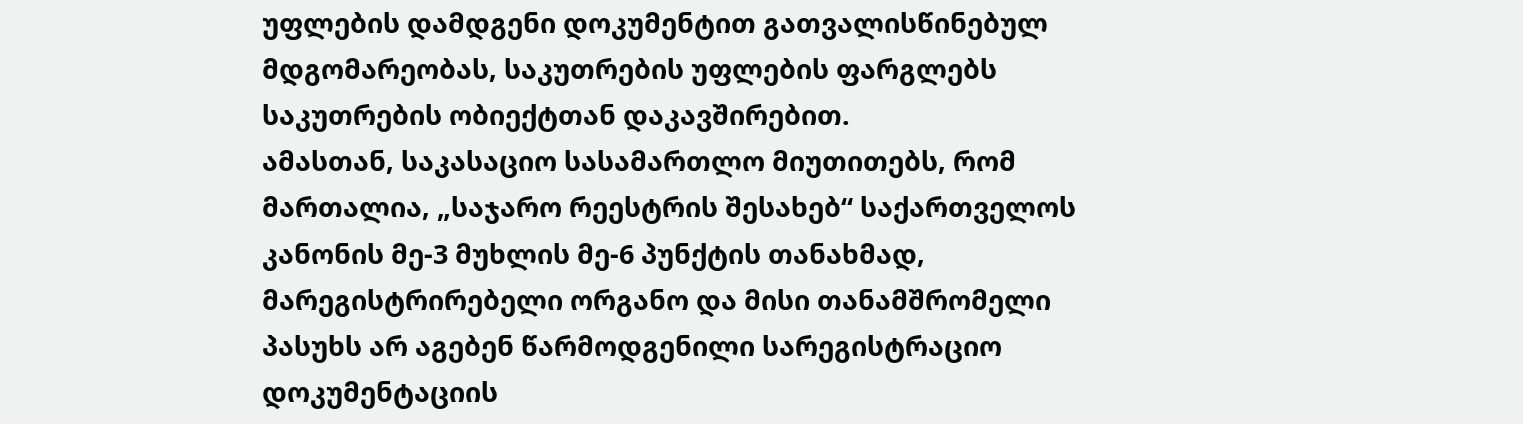უფლების დამდგენი დოკუმენტით გათვალისწინებულ მდგომარეობას, საკუთრების უფლების ფარგლებს საკუთრების ობიექტთან დაკავშირებით.
ამასთან, საკასაციო სასამართლო მიუთითებს, რომ მართალია, „საჯარო რეესტრის შესახებ“ საქართველოს კანონის მე-3 მუხლის მე-6 პუნქტის თანახმად, მარეგისტრირებელი ორგანო და მისი თანამშრომელი პასუხს არ აგებენ წარმოდგენილი სარეგისტრაციო დოკუმენტაციის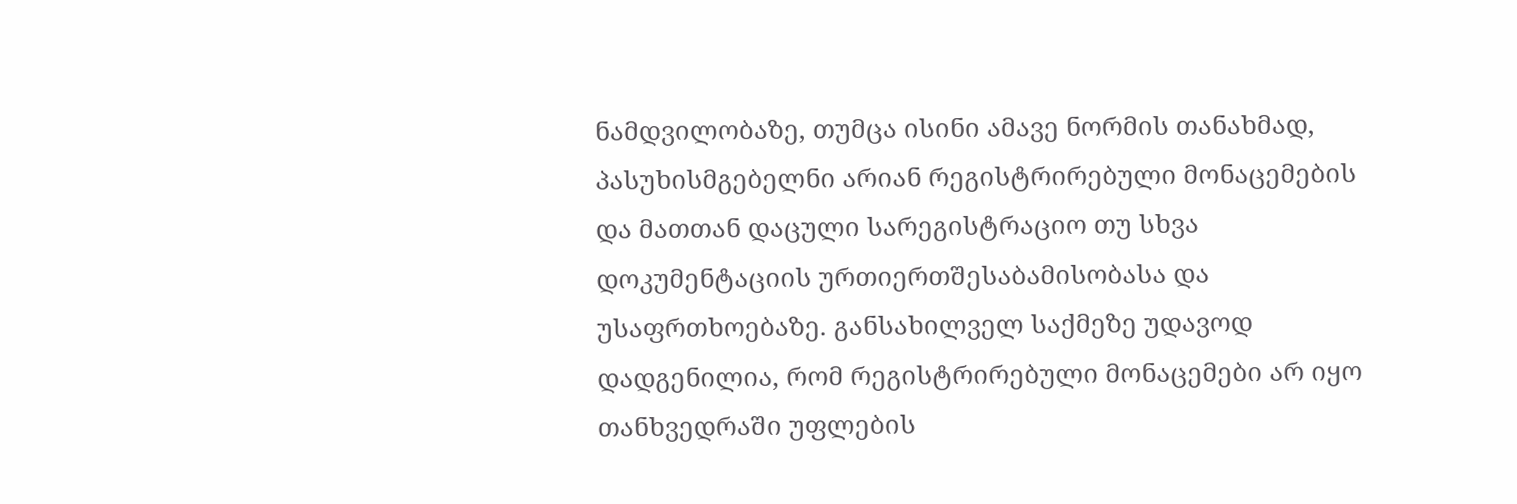ნამდვილობაზე, თუმცა ისინი ამავე ნორმის თანახმად, პასუხისმგებელნი არიან რეგისტრირებული მონაცემების და მათთან დაცული სარეგისტრაციო თუ სხვა დოკუმენტაციის ურთიერთშესაბამისობასა და უსაფრთხოებაზე. განსახილველ საქმეზე უდავოდ დადგენილია, რომ რეგისტრირებული მონაცემები არ იყო თანხვედრაში უფლების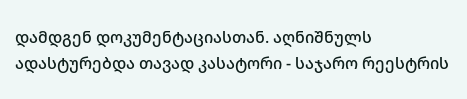დამდგენ დოკუმენტაციასთან. აღნიშნულს ადასტურებდა თავად კასატორი - საჯარო რეესტრის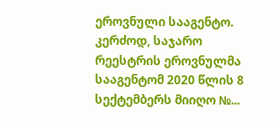ეროვნული სააგენტო. კერძოდ, საჯარო რეესტრის ეროვნულმა სააგენტომ 2020 წლის 8 სექტემბერს მიიღო №...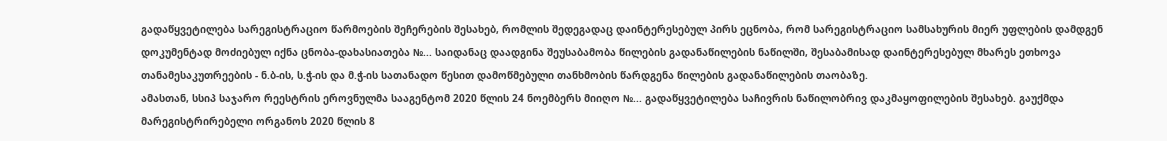გადაწყვეტილება სარეგისტრაციო წარმოების შეჩერების შესახებ, რომლის შედეგადაც დაინტერესებულ პირს ეცნობა, რომ სარეგისტრაციო სამსახურის მიერ უფლების დამდგენ დოკუმენტად მოძიებულ იქნა ცნობა-დახასიათება №... საიდანაც დაადგინა შეუსაბამობა წილების გადანაწილების ნაწილში, შესაბამისად დაინტერესებულ მხარეს ეთხოვა თანამესაკუთრეების - ნ.ბ-ის, ს.ჭ-ის და მ.ჭ-ის სათანადო წესით დამოწმებული თანხმობის წარდგენა წილების გადანაწილების თაობაზე.
ამასთან, სსიპ საჯარო რეესტრის ეროვნულმა სააგენტომ 2020 წლის 24 ნოემბერს მიიღო №... გადაწყვეტილება საჩივრის ნაწილობრივ დაკმაყოფილების შესახებ. გაუქმდა მარეგისტრირებელი ორგანოს 2020 წლის 8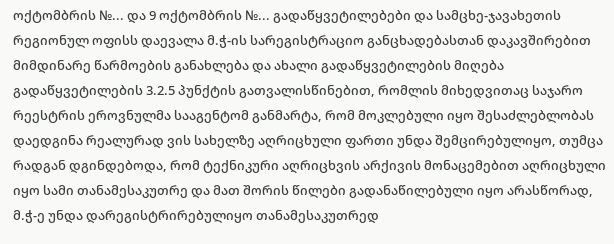ოქტომბრის №... და 9 ოქტომბრის №... გადაწყვეტილებები და სამცხე-ჯავახეთის რეგიონულ ოფისს დაევალა მ.ჭ-ის სარეგისტრაციო განცხადებასთან დაკავშირებით მიმდინარე წარმოების განახლება და ახალი გადაწყვეტილების მიღება გადაწყვეტილების 3.2.5 პუნქტის გათვალისწინებით, რომლის მიხედვითაც საჯარო რეესტრის ეროვნულმა სააგენტომ განმარტა, რომ მოკლებული იყო შესაძლებლობას დაედგინა რეალურად ვის სახელზე აღრიცხული ფართი უნდა შემცირებულიყო, თუმცა რადგან დგინდებოდა, რომ ტექნიკური აღრიცხვის არქივის მონაცემებით აღრიცხული იყო სამი თანამესაკუთრე და მათ შორის წილები გადანაწილებული იყო არასწორად, მ.ჭ-ე უნდა დარეგისტრირებულიყო თანამესაკუთრედ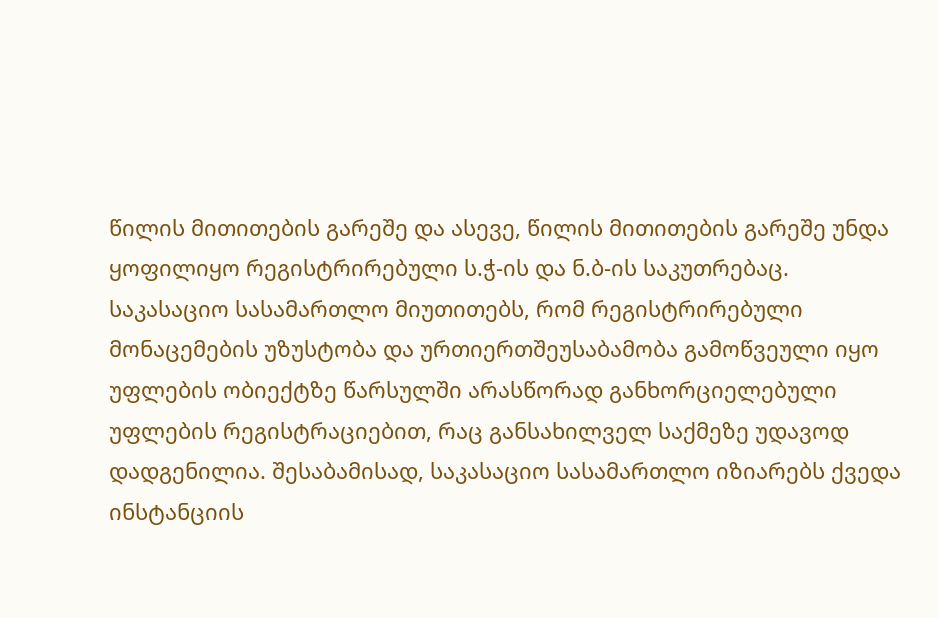წილის მითითების გარეშე და ასევე, წილის მითითების გარეშე უნდა ყოფილიყო რეგისტრირებული ს.ჭ-ის და ნ.ბ-ის საკუთრებაც.
საკასაციო სასამართლო მიუთითებს, რომ რეგისტრირებული მონაცემების უზუსტობა და ურთიერთშეუსაბამობა გამოწვეული იყო უფლების ობიექტზე წარსულში არასწორად განხორციელებული უფლების რეგისტრაციებით, რაც განსახილველ საქმეზე უდავოდ დადგენილია. შესაბამისად, საკასაციო სასამართლო იზიარებს ქვედა ინსტანციის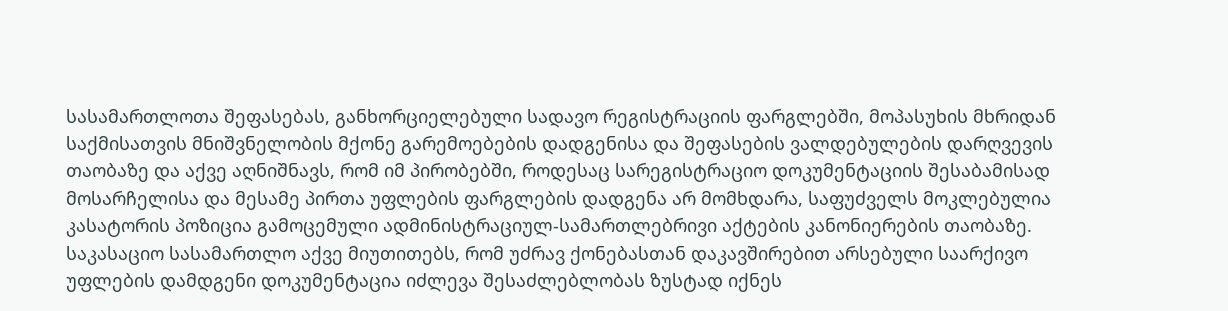სასამართლოთა შეფასებას, განხორციელებული სადავო რეგისტრაციის ფარგლებში, მოპასუხის მხრიდან საქმისათვის მნიშვნელობის მქონე გარემოებების დადგენისა და შეფასების ვალდებულების დარღვევის თაობაზე და აქვე აღნიშნავს, რომ იმ პირობებში, როდესაც სარეგისტრაციო დოკუმენტაციის შესაბამისად მოსარჩელისა და მესამე პირთა უფლების ფარგლების დადგენა არ მომხდარა, საფუძველს მოკლებულია კასატორის პოზიცია გამოცემული ადმინისტრაციულ-სამართლებრივი აქტების კანონიერების თაობაზე.
საკასაციო სასამართლო აქვე მიუთითებს, რომ უძრავ ქონებასთან დაკავშირებით არსებული საარქივო უფლების დამდგენი დოკუმენტაცია იძლევა შესაძლებლობას ზუსტად იქნეს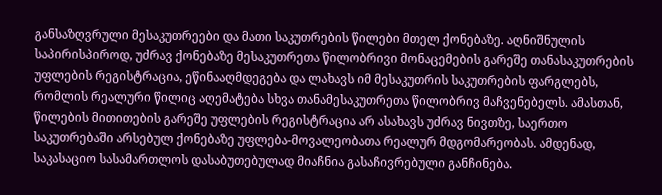განსაზღვრული მესაკუთრეები და მათი საკუთრების წილები მთელ ქონებაზე. აღნიშნულის საპირისპიროდ, უძრავ ქონებაზე მესაკუთრეთა წილობრივი მონაცემების გარეშე თანასაკუთრების უფლების რეგისტრაცია, ეწინააღმდეგება და ლახავს იმ მესაკუთრის საკუთრების ფარგლებს, რომლის რეალური წილიც აღემატება სხვა თანამესაკუთრეთა წილობრივ მაჩვენებელს. ამასთან, წილების მითითების გარეშე უფლების რეგისტრაცია არ ასახავს უძრავ ნივთზე, საერთო საკუთრებაში არსებულ ქონებაზე უფლება-მოვალეობათა რეალურ მდგომარეობას. ამდენად, საკასაციო სასამართლოს დასაბუთებულად მიაჩნია გასაჩივრებული განჩინება.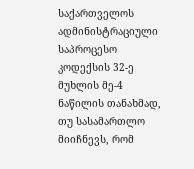საქართველოს ადმინისტრაციული საპროცესო კოდექსის 32-ე მუხლის მე-4 ნაწილის თანახმად, თუ სასამართლო მიიჩნევს, რომ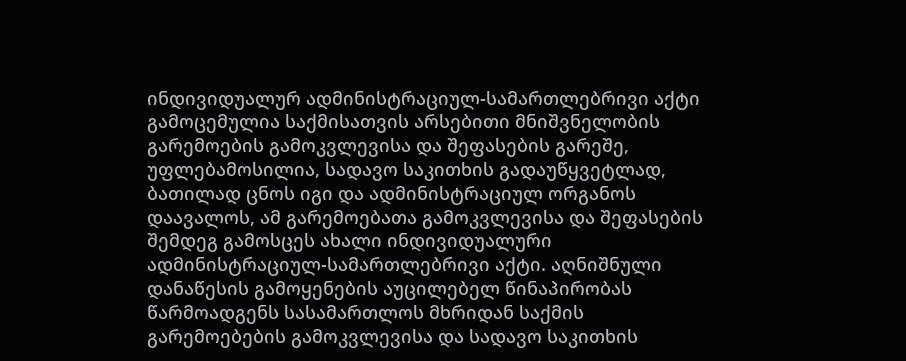ინდივიდუალურ ადმინისტრაციულ-სამართლებრივი აქტი გამოცემულია საქმისათვის არსებითი მნიშვნელობის გარემოების გამოკვლევისა და შეფასების გარეშე, უფლებამოსილია, სადავო საკითხის გადაუწყვეტლად, ბათილად ცნოს იგი და ადმინისტრაციულ ორგანოს დაავალოს, ამ გარემოებათა გამოკვლევისა და შეფასების შემდეგ გამოსცეს ახალი ინდივიდუალური ადმინისტრაციულ-სამართლებრივი აქტი. აღნიშნული დანაწესის გამოყენების აუცილებელ წინაპირობას წარმოადგენს სასამართლოს მხრიდან საქმის გარემოებების გამოკვლევისა და სადავო საკითხის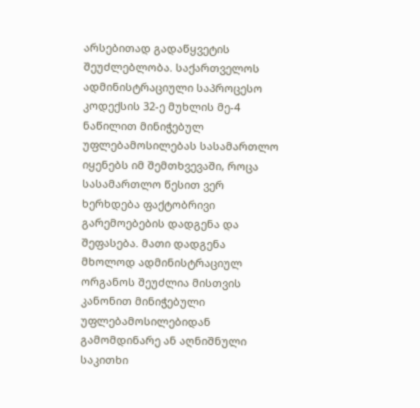არსებითად გადაწყვეტის შეუძლებლობა. საქართველოს ადმინისტრაციული საპროცესო კოდექსის 32-ე მუხლის მე-4 ნაწილით მინიჭებულ უფლებამოსილებას სასამართლო იყენებს იმ შემთხვევაში, როცა სასამართლო წესით ვერ ხერხდება ფაქტობრივი გარემოებების დადგენა და შეფასება. მათი დადგენა მხოლოდ ადმინისტრაციულ ორგანოს შეუძლია მისთვის კანონით მინიჭებული უფლებამოსილებიდან გამომდინარე ან აღნიშნული საკითხი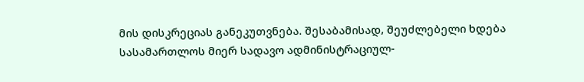მის დისკრეციას განეკუთვნება. შესაბამისად, შეუძლებელი ხდება სასამართლოს მიერ სადავო ადმინისტრაციულ-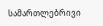სამართლებრივი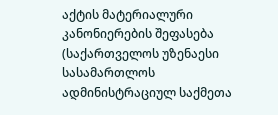აქტის მატერიალური კანონიერების შეფასება (საქართველოს უზენაესი სასამართლოს ადმინისტრაციულ საქმეთა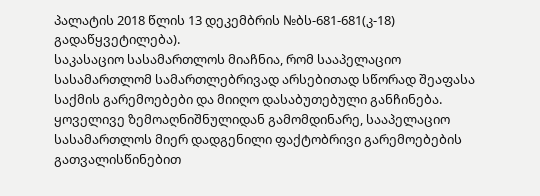პალატის 2018 წლის 13 დეკემბრის №ბს-681-681(კ-18) გადაწყვეტილება).
საკასაციო სასამართლოს მიაჩნია, რომ სააპელაციო სასამართლომ სამართლებრივად არსებითად სწორად შეაფასა საქმის გარემოებები და მიიღო დასაბუთებული განჩინება.
ყოველივე ზემოაღნიშნულიდან გამომდინარე, სააპელაციო სასამართლოს მიერ დადგენილი ფაქტობრივი გარემოებების გათვალისწინებით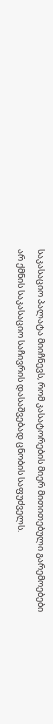საკასაციო პალატა მიიჩნევს, რომ კასატორების მიერ მითითებული გარემოებები არ ქმნის საკასაციო საჩივრის დასაშვებად ცნობის საფუძველს.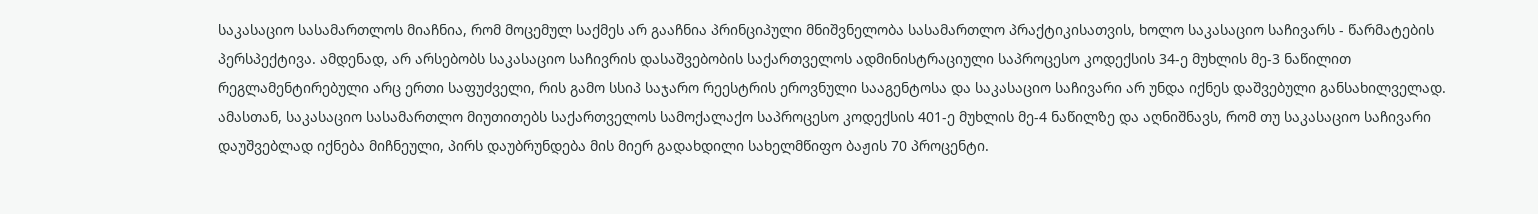საკასაციო სასამართლოს მიაჩნია, რომ მოცემულ საქმეს არ გააჩნია პრინციპული მნიშვნელობა სასამართლო პრაქტიკისათვის, ხოლო საკასაციო საჩივარს - წარმატების პერსპექტივა. ამდენად, არ არსებობს საკასაციო საჩივრის დასაშვებობის საქართველოს ადმინისტრაციული საპროცესო კოდექსის 34-ე მუხლის მე-3 ნაწილით რეგლამენტირებული არც ერთი საფუძველი, რის გამო სსიპ საჯარო რეესტრის ეროვნული სააგენტოსა და საკასაციო საჩივარი არ უნდა იქნეს დაშვებული განსახილველად.
ამასთან, საკასაციო სასამართლო მიუთითებს საქართველოს სამოქალაქო საპროცესო კოდექსის 401-ე მუხლის მე-4 ნაწილზე და აღნიშნავს, რომ თუ საკასაციო საჩივარი დაუშვებლად იქნება მიჩნეული, პირს დაუბრუნდება მის მიერ გადახდილი სახელმწიფო ბაჟის 70 პროცენტი.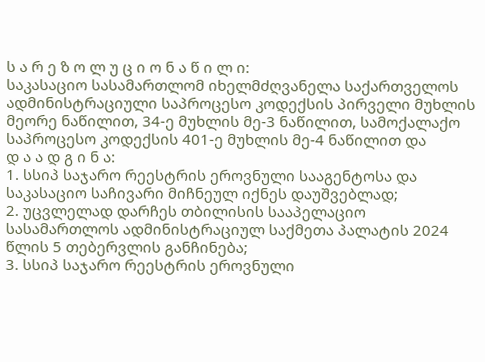ს ა რ ე ზ ო ლ უ ც ი ო ნ ა წ ი ლ ი:
საკასაციო სასამართლომ იხელმძღვანელა საქართველოს ადმინისტრაციული საპროცესო კოდექსის პირველი მუხლის მეორე ნაწილით, 34-ე მუხლის მე-3 ნაწილით, სამოქალაქო საპროცესო კოდექსის 401-ე მუხლის მე-4 ნაწილით და
დ ა ა დ გ ი ნ ა:
1. სსიპ საჯარო რეესტრის ეროვნული სააგენტოსა და საკასაციო საჩივარი მიჩნეულ იქნეს დაუშვებლად;
2. უცვლელად დარჩეს თბილისის სააპელაციო სასამართლოს ადმინისტრაციულ საქმეთა პალატის 2024 წლის 5 თებერვლის განჩინება;
3. სსიპ საჯარო რეესტრის ეროვნული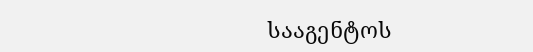სააგენტოს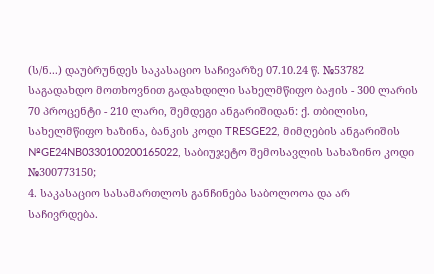(ს/ნ...) დაუბრუნდეს საკასაციო საჩივარზე 07.10.24 წ. №53782 საგადახდო მოთხოვნით გადახდილი სახელმწიფო ბაჟის - 300 ლარის 70 პროცენტი - 210 ლარი, შემდეგი ანგარიშიდან: ქ. თბილისი, სახელმწიფო ხაზინა, ბანკის კოდი TRESGE22, მიმღების ანგარიშის №GE24NB0330100200165022, საბიუჯეტო შემოსავლის სახაზინო კოდი №300773150;
4. საკასაციო სასამართლოს განჩინება საბოლოოა და არ საჩივრდება.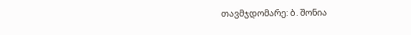თავმჯდომარე: ბ. შონია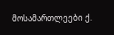მოსამართლეები ქ.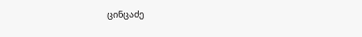ცინცაძე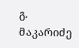გ. მაკარიძე